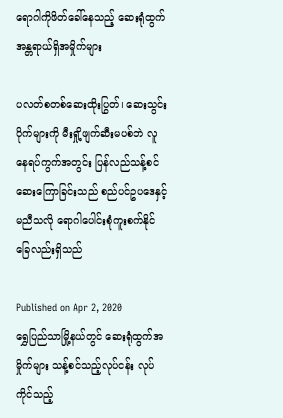ရောဂါကိုဖိတ်ခေါ်နေသည့် ဆေးရုံထွက် အန္တရာယ်ရှိအမှိုက်များ

ပလတ်စတစ်ဆေးထိုးပြွတ်၊ ဆေးသွင်းပိုက်များကို မီးရှို့ဖျက်ဆီးမပစ်ဘဲ လူနေရပ်ကွက်အတွင်း ပြန်လည်သန့်စင် ဆေးကြောခြင်းသည် စည်ပင်ဥပဒေနှင့်မညီသလို ရောဂါပေါင်းစုံကူးစက်နိုင်ခြေလည်းရှိသည်

Published on Apr 2, 2020
ရွှေပြည်သာမြို့နယ်တွင် ဆေးရုံထွက်အမှိုက်များ သန့်စင်သည့်လုပ်ငန်း လုပ်ကိုင်သည့်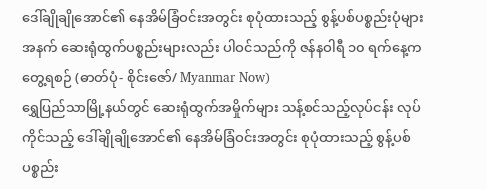ဒေါ်ချိုချိုအောင်၏ နေအိမ်ခြံဝင်းအတွင်း စုပုံထားသည့် စွန့်ပစ်ပစ္စည်းပုံများအနက် ဆေးရုံထွက်ပစ္စည်းများလည်း ပါဝင်သည်ကို ဇန်နဝါရီ ၁၀ ရက်နေ့က တွေ့ရစဉ် (ဓာတ်ပုံ- စိုင်းဇော်/ Myanmar Now)
ရွှေပြည်သာမြို့နယ်တွင် ဆေးရုံထွက်အမှိုက်များ သန့်စင်သည့်လုပ်ငန်း လုပ်ကိုင်သည့် ဒေါ်ချိုချိုအောင်၏ နေအိမ်ခြံဝင်းအတွင်း စုပုံထားသည့် စွန့်ပစ်ပစ္စည်း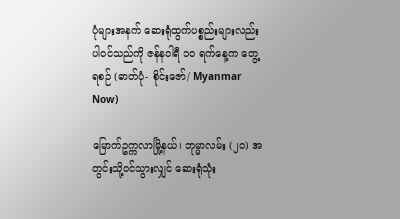ပုံများအနက် ဆေးရုံထွက်ပစ္စည်းများလည်း ပါဝင်သည်ကို ဇန်နဝါရီ ၁၀ ရက်နေ့က တွေ့ရစဉ် (ဓာတ်ပုံ- စိုင်းဇော်/ Myanmar Now)

မြောက်ဥက္ကလာမြို့နယ်၊ ဘုမ္မာလမ်း (၂၀) အတွင်းသို့ဝင်သွားလျှင် ဆေးရုံသုံး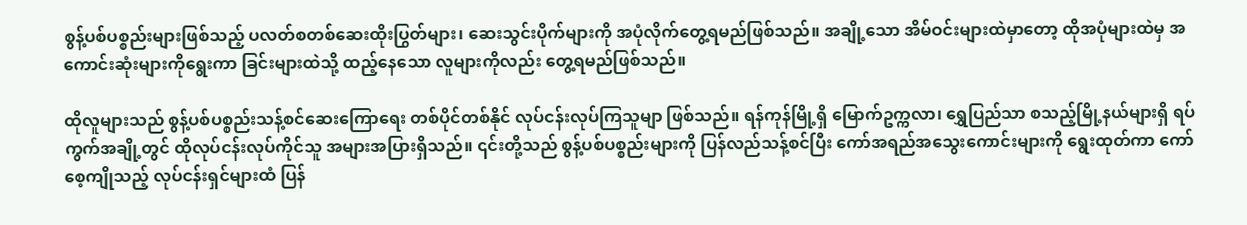စွန့်ပစ်ပစ္စည်းများဖြစ်သည့် ပလတ်စတစ်ဆေးထိုးပြွတ်များ၊ ဆေးသွင်းပိုက်များကို အပုံလိုက်တွေ့ရမည်ဖြစ်သည်။ အချို့သော အိမ်ဝင်းများထဲမှာတော့ ထိုအပုံများထဲမှ အကောင်းဆုံးများကိုရွေးကာ ခြင်းများထဲသို့ ထည့်နေသော လူများကိုလည်း တွေ့ရမည်ဖြစ်သည်။

ထိုလူများသည် စွန့်ပစ်ပစ္စည်းသန့်စင်ဆေးကြောရေး တစ်ပိုင်တစ်နိုင် လုပ်ငန်းလုပ်ကြသူမျာ ဖြစ်သည်။ ရန်ကုန်မြို့ရှိ မြောက်ဥက္ကလာ၊ ရွှေပြည်သာ စသည့်မြို့နယ်များရှိ ရပ်ကွက်အချို့တွင် ထိုလုပ်ငန်းလုပ်ကိုင်သူ အများအပြားရှိသည်။ ၎င်းတို့သည် စွန့်ပစ်ပစ္စည်းများကို ပြန်လည်သန့်စင်ပြီး ကော်အရည်အသွေးကောင်းများကို ရွေးထုတ်ကာ ကော်စေ့ကျိုသည့် လုပ်ငန်းရှင်များထံ ပြန်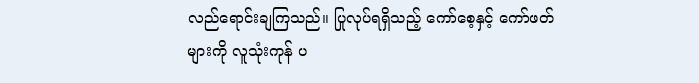လည်ရောင်းချကြသည်။ ပြုလုပ်ရရှိသည့် ကော်စေ့နှင့် ကော်ဖတ်များကို လူသုံးကုန် ပ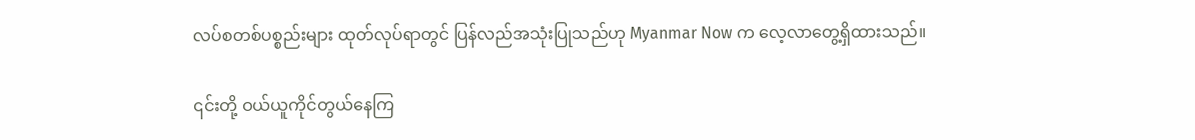လပ်စတစ်ပစ္စည်းများ ထုတ်လုပ်ရာတွင် ပြန်လည်အသုံးပြုသည်ဟု Myanmar Now က လေ့လာတွေ့ရှိထားသည်။

၎င်းတို့ ဝယ်ယူကိုင်တွယ်နေကြ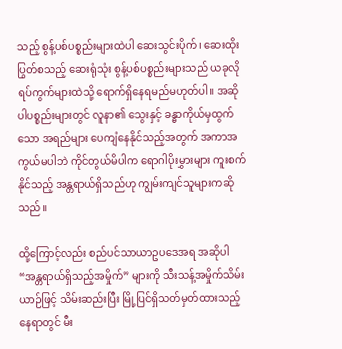သည့် စွန့်ပစ်ပစ္စည်းများထဲပါ ဆေးသွင်းပိုက်၊ ဆေးထိုးပြွတ်စသည့် ဆေးရုံသုံး စွန့်ပစ်ပစ္စည်းများသည် ယခုလို ရပ်ကွက်များထဲသို့ ရောက်ရှိနေရမည်မဟုတ်ပါ။ အဆိုပါပစ္စည်းများတွင် လူနာ၏ သွေးနှင့် ခန္ဓာကိုယ်မှထွက်သော အရည်များ ပေကျံနေနိုင်သည့်အတွက် အကာအကွယ်မပါဘဲ ကိုင်တွယ်မိပါက ရောဂါပိုးမွှားများ ကူးစက်နိုင်သည့် အန္တရာယ်ရှိသည်ဟု ကျွမ်းကျင်သူများကဆိုသည်။

ထို့ကြောင့်လည်း စည်ပင်သာယာဥပဒေအရ အဆိုပါ “အန္တရာယ်ရှိသည့်အမှိုက်” များကို သီးသန့်အမှိုက်သိမ်းယာဉ်ဖြင့် သိမ်းဆည်းပြီး မြို့ပြင်ရှိသတ်မှတ်ထားသည့်နေရာတွင် မီး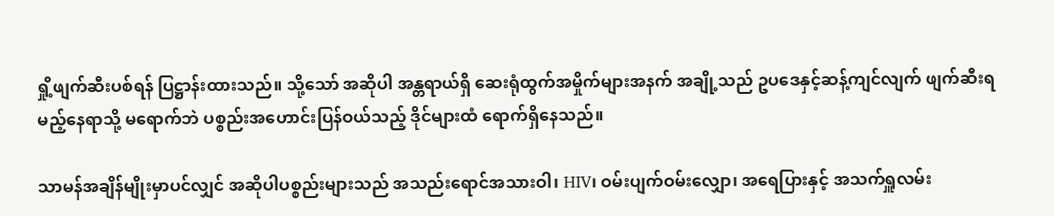ရှို့ဖျက်ဆီးပစ်ရန် ပြဋ္ဌာန်းထားသည်။ သို့သော် အဆိုပါ အန္တရာယ်ရှိ ဆေးရုံထွက်အမှိုက်များအနက် အချို့သည် ဥပဒေနှင့်ဆန့်ကျင်လျက် ဖျက်ဆီးရမည့်နေရာသို့ မရောက်ဘဲ ပစ္စည်းအဟောင်းပြန်ဝယ်သည့် ဒိုင်များထံ ရောက်ရှိနေသည်။

သာမန်အချိန်မျိုးမှာပင်လျှင် အဆိုပါပစ္စည်းများသည် အသည်းရောင်အသားဝါ၊ HIV၊ ဝမ်းပျက်ဝမ်းလျှော၊ အရေပြားနှင့် အသက်ရှူလမ်း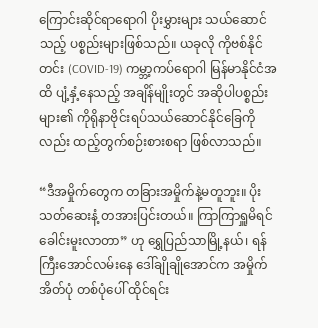ကြောင်းဆိုင်ရာရောဂါ ပိုးမွှားများ သယ်ဆောင်သည့် ပစ္စည်းများဖြစ်သည်။ ယခုလို ကိုဗစ်နိုင်တင်း (COVID-19) ကမ္ဘာ့ကပ်ရောဂါ မြန်မာနိုင်ငံအထိ ပျံ့နှံ့နေသည့် အချိန်မျိုးတွင် အဆိုပါပစ္စည်းများ၏ ကိုရိုနာဗိုင်းရပ်သယ်ဆောင်နိုင်ခြေကိုလည်း ထည့်တွက်စဉ်းစားစရာ ဖြစ်လာသည်။

“ဒီအမှိုက်တွေက တခြားအမှိုက်နဲ့မတူဘူး။ ပိုးသတ်ဆေးနံ့ တအားပြင်းတယ်။ ကြာကြာရှူမိရင် ခေါင်းမူးလာတာ” ဟု ရွှေပြည်သာမြို့နယ်၊ ရန်ကြီးအောင်လမ်းနေ ဒေါ်ချိုချိုအောင်က အမှိုက်အိတ်ပုံ တစ်ပုံပေါ် ထိုင်ရင်း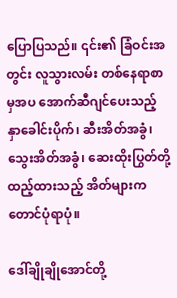ပြောပြသည်။ ၎င်း၏ ခြံဝင်းအတွင်း လူသွားလမ်း တစ်နေရာစာမှအပ အောက်ဆီဂျင်ပေးသည့် နှာခေါင်းပိုက်၊ ဆီးအိတ်အခွံ၊ သွေးအိတ်အခွံ၊ ဆေးထိုးပြွတ်တို့ထည့်ထားသည့် အိတ်များက တောင်ပုံရာပုံ။

ဒေါ်ချိုချိုအောင်တို့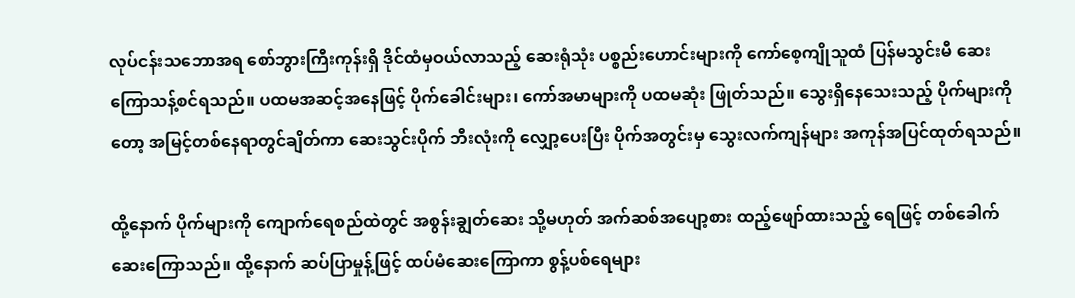လုပ်ငန်းသဘောအရ စော်ဘွားကြီးကုန်းရှိ ဒိုင်ထံမှဝယ်လာသည့် ဆေးရုံသုံး ပစ္စည်းဟောင်းများကို ကော်စေ့ကျိုသူထံ ပြန်မသွင်းမီ ဆေးကြောသန့်စင်ရသည်။ ပထမအဆင့်အနေဖြင့် ပိုက်ခေါင်းများ၊ ကော်အမာများကို ပထမဆုံး ဖြုတ်သည်။ သွေးရှိနေသေးသည့် ပိုက်များကိုတော့ အမြင့်တစ်နေရာတွင်ချိတ်ကာ ဆေးသွင်းပိုက် ဘီးလုံးကို လျှော့ပေးပြီး ပိုက်အတွင်းမှ သွေးလက်ကျန်များ အကုန်အပြင်ထုတ်ရသည်။

ထို့နောက် ပိုက်များကို ကျောက်ရေစည်ထဲတွင် အစွန်းချွတ်ဆေး သို့မဟုတ် အက်ဆစ်အပျော့စား ထည့်ဖျော်ထားသည့် ရေဖြင့် တစ်ခေါက် ဆေးကြောသည်။ ထို့နောက် ဆပ်ပြာမှုန့်ဖြင့် ထပ်မံဆေးကြောကာ စွန့်ပစ်ရေများ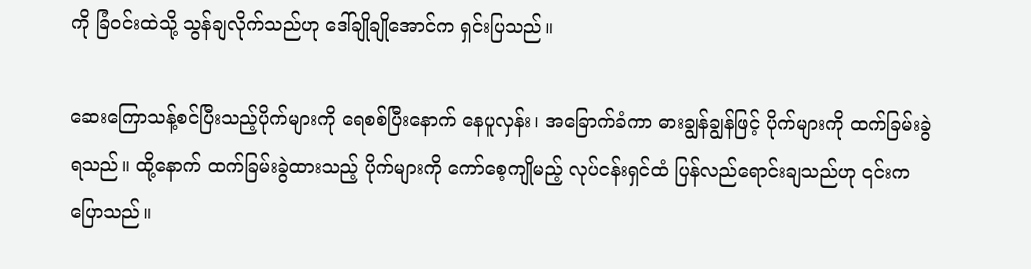ကို ခြံဝင်းထဲသို့ သွန်ချလိုက်သည်ဟု ဒေါ်ချိုချိုအောင်က ရှင်းပြသည်။

ဆေးကြောသန့်စင်ပြီးသည့်ပိုက်များကို ရေစစ်ပြီးနောက် နေပူလှန်း၊ အခြောက်ခံကာ ဓားချွန်ချွန်ဖြင့် ပိုက်များကို ထက်ခြမ်းခွဲရသည်။ ထို့နောက် ထက်ခြမ်းခွဲထားသည့် ပိုက်များကို ကော်စေ့ကျိုမည့် လုပ်ငန်းရှင်ထံ ပြန်လည်ရောင်းချသည်ဟု ၎င်းက ပြောသည်။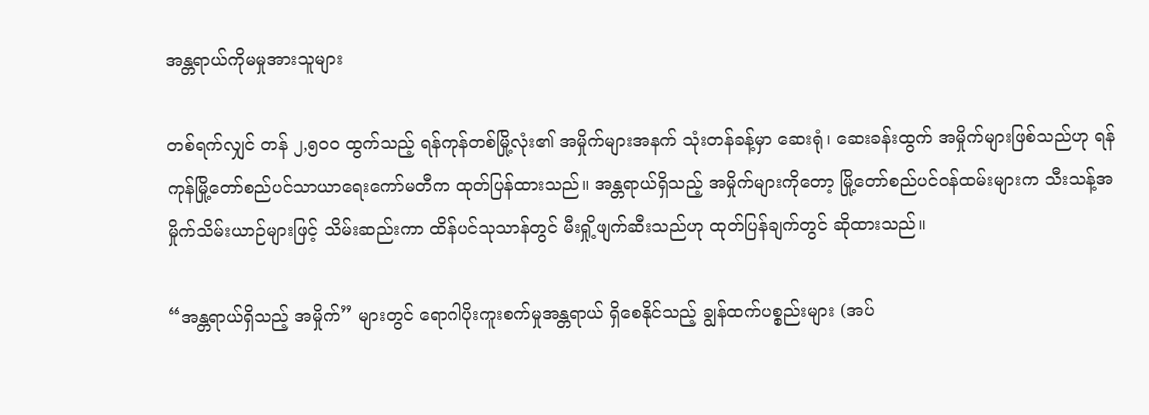အန္တရာယ်ကိုမမှုအားသူများ

တစ်ရက်လျှင် တန် ၂,၅၀၀ ထွက်သည့် ရန်ကုန်တစ်မြို့လုံး၏ အမှိုက်များအနက် သုံးတန်ခန့်မှာ ဆေးရုံ၊ ဆေးခန်းထွက် အမှိုက်များဖြစ်သည်ဟု ရန်ကုန်မြို့တော်စည်ပင်သာယာရေးကော်မတီက ထုတ်ပြန်ထားသည်။ အန္တရာယ်ရှိသည့် အမှိုက်များကိုတော့ မြို့တော်စည်ပင်ဝန်ထမ်းများက သီးသန့်အမှိုက်သိမ်းယာဉ်များဖြင့် သိမ်းဆည်းကာ ထိန်ပင်သုသာန်တွင် မီးရှို့ဖျက်ဆီးသည်ဟု ထုတ်ပြန်ချက်တွင် ဆိုထားသည်။

“အန္တရာယ်ရှိသည့် အမှိုက်” များတွင် ရောဂါပိုးကူးစက်မှုအန္တရာယ် ရှိစေနိုင်သည့် ချွန်ထက်ပစ္စည်းများ (အပ်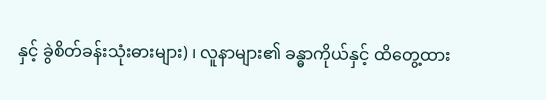နှင့် ခွဲစိတ်ခန်းသုံးဓားများ) ၊ လူနာများ၏ ခန္ဓာကိုယ်နှင့် ထိတွေ့ထား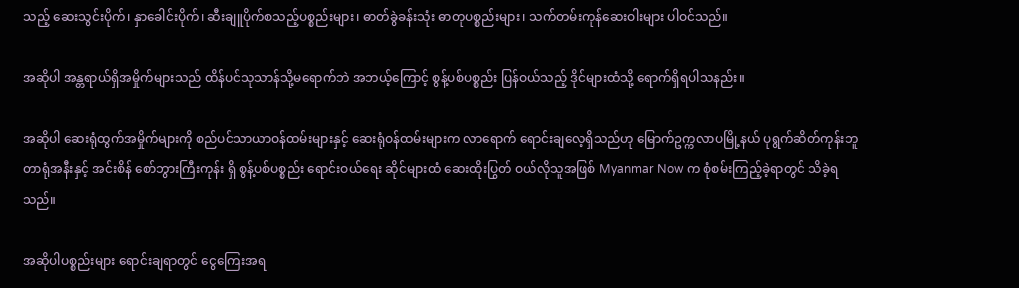သည့် ဆေးသွင်းပိုက်၊ နှာခေါင်းပိုက်၊ ဆီးချူပိုက်စသည့်ပစ္စည်းများ၊ ဓာတ်ခွဲခန်းသုံး ဓာတုပစ္စည်းများ၊ သက်တမ်းကုန်ဆေးဝါးများ ပါဝင်သည်။

အဆိုပါ အန္တရာယ်ရှိအမှိုက်များသည် ထိန်ပင်သုသာန်သို့မရောက်ဘဲ အဘယ့်ကြောင့် စွန့်ပစ်ပစ္စည်း ပြန်ဝယ်သည့် ဒိုင်များထံသို့ ရောက်ရှိရပါသနည်း။

အဆိုပါ ဆေးရုံထွက်အမှိုက်များကို စည်ပင်သာယာဝန်ထမ်းများနှင့် ဆေးရုံဝန်ထမ်းများက လာရောက် ရောင်းချလေ့ရှိသည်ဟု မြောက်ဥက္ကလာပမြို့နယ် ပုရွက်ဆိတ်ကုန်းဘူတာရုံအနီးနှင့် အင်းစိန် စော်ဘွားကြီးကုန်း ရှိ စွန့်ပစ်ပစ္စည်း ရောင်းဝယ်ရေး ဆိုင်များထံ ဆေးထိုးပြွတ် ဝယ်လိုသူအဖြစ် Myanmar Now က စုံစမ်းကြည့်ခဲ့ရာတွင် သိခဲ့ရသည်။

အဆိုပါပစ္စည်းများ ရောင်းချရာတွင် ငွေကြေးအရ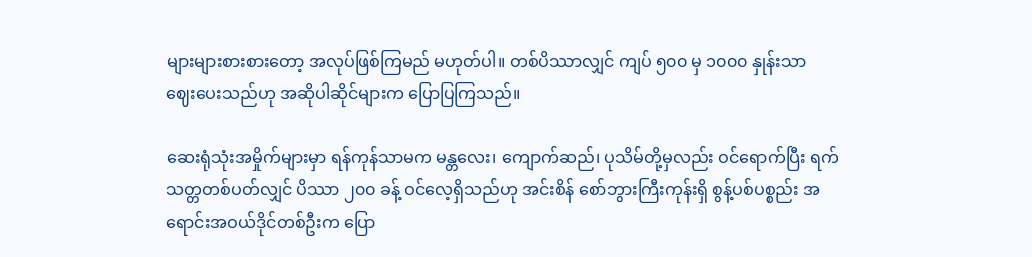များများစားစားတော့ အလုပ်ဖြစ်ကြမည် မဟုတ်ပါ။ တစ်ပိဿာလျှင် ကျပ် ၅၀၀ မှ ၁၀၀၀ နှုန်းသာ ဈေးပေးသည်ဟု အဆိုပါဆိုင်များက ပြောပြကြသည်။

ဆေးရုံသုံးအမှိုက်များမှာ ရန်ကုန်သာမက မန္တလေး၊ ကျောက်ဆည်၊ ပုသိမ်တို့မှလည်း ဝင်ရောက်ပြီး ရက်သတ္တတစ်ပတ်လျှင် ပိဿာ ၂၀၀ ခန့် ဝင်လေ့ရှိသည်ဟု အင်းစိန် စော်ဘွားကြီးကုန်းရှိ စွန့်ပစ်ပစ္စည်း အရောင်းအဝယ်ဒိုင်တစ်ဦးက ပြော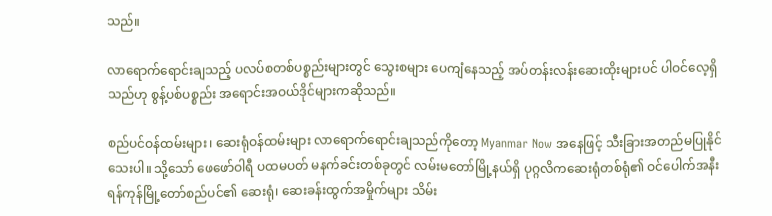သည်။

လာရောက်ရောင်းချသည့် ပလပ်စတစ်ပစ္စည်းများတွင် သွေးစများ ပေကျံနေသည့် အပ်တန်းလန်းဆေးထိုးများပင် ပါဝင်လေ့ရှိသည်ဟု စွန့်ပစ်ပစ္စည်း အရောင်းအဝယ်ဒိုင်များကဆိုသည်။

စည်ပင်ဝန်ထမ်းများ၊ ဆေးရုံဝန်ထမ်းများ လာရောက်ရောင်းချသည်ကိုတော့ Myanmar Now အနေဖြင့် သီးခြားအတည်မပြုနိုင်သေးပါ။ သို့သော် ဖေဖော်ဝါရီ ပထမပတ် မနက်ခင်းတစ်ခုတွင် လမ်းမတော်မြို့နယ်ရှိ ပုဂ္ဂလိကဆေးရုံတစ်ရုံ၏ ဝင်ပေါက်အနီး ရန်ကုန်မြို့တော်စည်ပင်၏ ဆေးရုံ၊ ဆေးခန်းထွက်အမှိုက်များ သိမ်း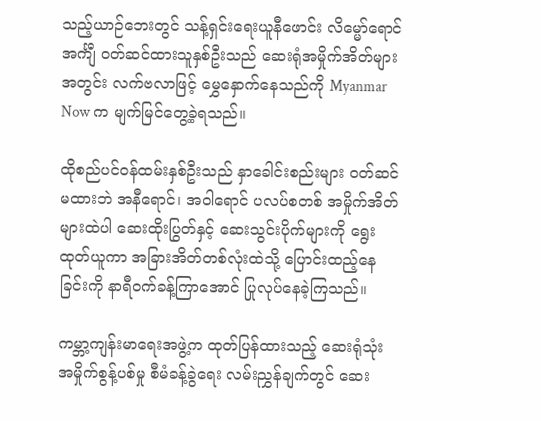သည့်ယာဉ်ဘေးတွင် သန့်ရှင်းရေးယူနီဖောင်း လိမ္မော်ရောင်အင်္ကျီ ဝတ်ဆင်ထားသူနှစ်ဦးသည် ဆေးရုံအမှိုက်အိတ်များအတွင်း လက်ဗလာဖြင့် မွှေနှောက်နေသည်ကို Myanmar Now က မျက်မြင်တွေ့ခဲ့ရသည်။

ထိုစည်ပင်ဝန်ထမ်းနှစ်ဦးသည် နှာခေါင်းစည်းများ ဝတ်ဆင်မထားဘဲ အနီရောင်၊ အဝါရောင် ပလပ်စတစ် အမှိုက်အိတ်များထဲပါ ဆေးထိုးပြွတ်နှင့် ဆေးသွင်းပိုက်များကို ရွေးထုတ်ယူကာ အခြားအိတ်တစ်လုံးထဲသို့ ပြောင်းထည့်နေခြင်းကို နာရီဝက်ခန့်ကြာအောင် ပြုလုပ်နေခဲ့ကြသည်။

ကမ္ဘာ့ကျန်းမာရေးအဖွဲ့က ထုတ်ပြန်ထားသည့် ဆေးရုံသုံးအမှိုက်စွန့်ပစ်မှု စီမံခန့်ခွဲရေး လမ်းညွှန်ချက်တွင် ဆေး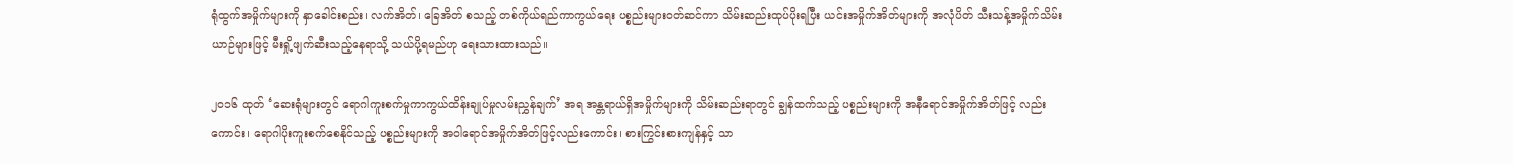ရုံထွက်အမှိုက်များကို နှာခေါင်းစည်း၊ လက်အိတ်၊ ခြေအိတ် စသည့် တစ်ကိုယ်ရည်ကာကွယ်ရေး ပစ္စည်းများဝတ်ဆင်ကာ သိမ်းဆည်းထုပ်ပိုးရပြီး ယင်းအမှိုက်အိတ်များကို အလုံပိတ် သီးသန့်အမှိုက်သိမ်းယာဉ်များဖြင့် မီးရှို့ဖျက်ဆီးသည့်နေရာသို့ သယ်ပို့ရမည်ဟု ရေးသားထားသည်။

၂၀၁၆ ထုတ် ‘ဆေးရုံများတွင် ရောဂါကူးစက်မှုကာကွယ်ထိန်းချုပ်မှုလမ်းညွှန်ချက်’ အရ အန္တရာယ်ရှိအမှိုက်များကို သိမ်းဆည်းရာတွင် ချွန်ထက်သည့် ပစ္စည်းများကို အနီရောင်အမှိုက်အိတ်ဖြင့် လည်းကောင်း၊ ရောဂါပိုးကူးစက်စေနိုင်သည့် ပစ္စည်းများကို အဝါရောင်အမှိုက်အိတ်ဖြင့်လည်းကောင်း၊ စားကြွင်းစားကျန်နှင့် သာ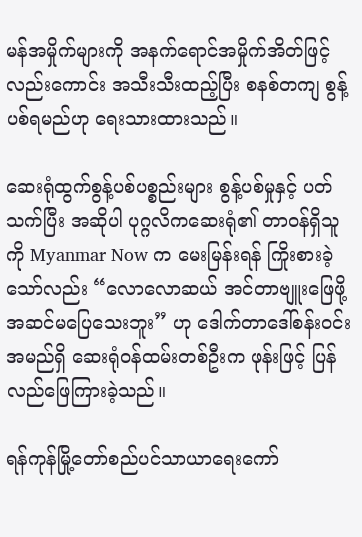မန်အမှိုက်များကို အနက်ရောင်အမှိုက်အိတ်ဖြင့်လည်းကောင်း အသီးသီးထည့်ပြီး စနစ်တကျ စွန့်ပစ်ရမည်ဟု ရေးသားထားသည်။

ဆေးရုံထွက်စွန့်ပစ်ပစ္စည်းများ စွန့်ပစ်မှုနှင့် ပတ်သက်ပြီး အဆိုပါ ပုဂ္ဂလိကဆေးရုံ၏ တာဝန်ရှိသူကို Myanmar Now က မေးမြန်းရန် ကြိုးစားခဲ့သော်လည်း “လောလောဆယ် အင်တာဗျူးဖြေဖို့ အဆင်မပြေသေးဘူး” ဟု ဒေါက်တာဒေါ်စန်းဝင်းအမည်ရှိ ဆေးရုံဝန်ထမ်းတစ်ဦးက ဖုန်းဖြင့် ပြန်လည်ဖြေကြားခဲ့သည်။

ရန်ကုန်မြို့တော်စည်ပင်သာယာရေးကော်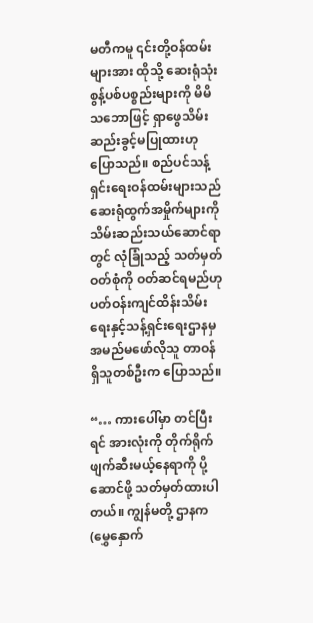မတီကမူ ၎င်းတို့ဝန်ထမ်းများအား ထိုသို့ ဆေးရုံသုံးစွန့်ပစ်ပစ္စည်းများကို မိမိသဘောဖြင့် ရှာဖွေသိမ်းဆည်းခွင့်မပြုထားဟု ပြောသည်။ စည်ပင်သန့်ရှင်းရေးဝန်ထမ်းများသည် ဆေးရုံထွက်အမှိုက်များကို သိမ်းဆည်းသယ်ဆောင်ရာတွင် လုံခြုံသည့် သတ်မှတ်ဝတ်စုံကို ဝတ်ဆင်ရမည်ဟု ပတ်ဝန်းကျင်ထိန်းသိမ်းရေးနှင့်သန့်ရှင်းရေးဌာနမှ အမည်မဖော်လိုသူ တာဝန်ရှိသူတစ်ဦးက ပြောသည်။

“… ကားပေါ်မှာ တင်ပြီးရင် အားလုံးကို တိုက်ရိုက်ဖျက်ဆီးမယ့်နေရာကို ပို့ဆောင်ဖို့ သတ်မှတ်ထားပါတယ်။ ကျွန်မတို့ ဌာနက (မွှေနှောက်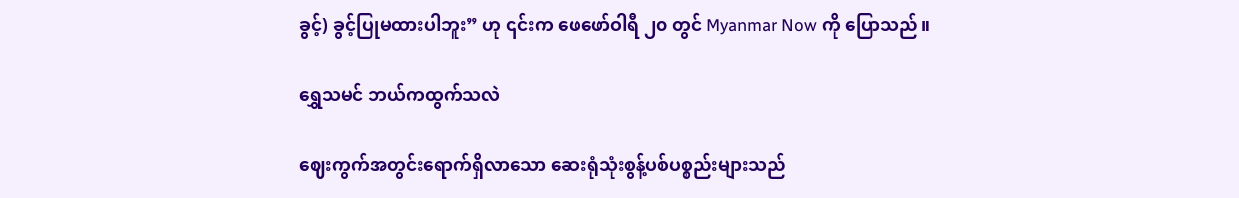ခွင့်) ခွင့်ပြုမထားပါဘူး” ဟု ၎င်းက ဖေဖော်ဝါရီ ၂၀ တွင် Myanmar Now ကို ပြောသည်။

ရွှေသမင် ဘယ်ကထွက်သလဲ

ဈေးကွက်အတွင်းရောက်ရှိလာသော ဆေးရုံသုံးစွန့်ပစ်ပစ္စည်းများသည်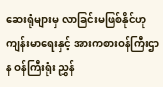ဆေးရုံများမှ လာခြင်းမဖြစ်နိုင်ဟု ကျန်းမာရေးနှင့် အားကစားဝန်ကြီးဌာန ဝန်ကြီးရုံး ညွှန်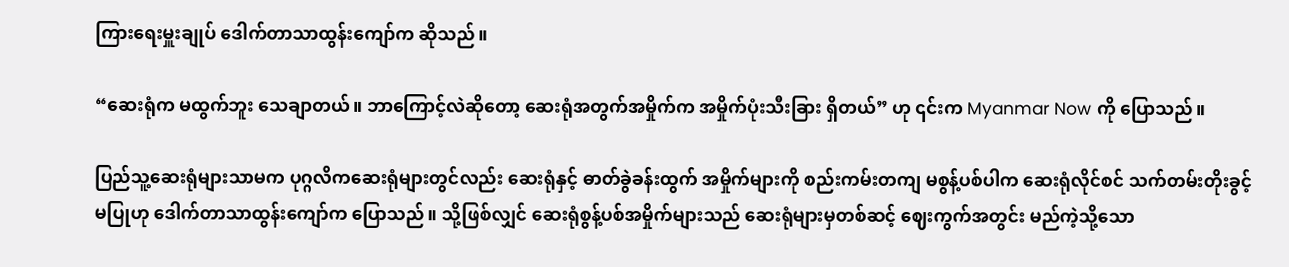ကြားရေးမှူးချုပ် ဒေါက်တာသာထွန်းကျော်က ဆိုသည်။

“ဆေးရုံက မထွက်ဘူး သေချာတယ်။ ဘာကြောင့်လဲဆိုတော့ ဆေးရုံအတွက်အမှိုက်က အမှိုက်ပုံးသီးခြား ရှိတယ်” ဟု ၎င်းက Myanmar Now ကို ပြောသည်။

ပြည်သူ့ဆေးရုံများသာမက ပုဂ္ဂလိကဆေးရုံများတွင်လည်း ဆေးရုံနှင့် ဓာတ်ခွဲခန်းထွက် အမှိုက်များကို စည်းကမ်းတကျ မစွန့်ပစ်ပါက ဆေးရုံလိုင်စင် သက်တမ်းတိုးခွင့်မပြုဟု ဒေါက်တာသာထွန်းကျော်က ပြောသည်။ သို့ဖြစ်လျှင် ဆေးရုံစွန့်ပစ်အမှိုက်များသည် ဆေးရုံများမှတစ်ဆင့် ဈေးကွက်အတွင်း မည်ကဲ့သို့သော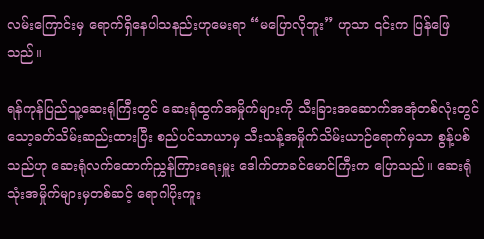လမ်းကြောင်းမှ ရောက်ရှိနေပါသနည်းဟုမေးရာ “မပြောလိုဘူး” ဟုသာ ၎င်းက ပြန်ဖြေသည်။

ရန်ကုန်ပြည်သူ့ဆေးရုံကြီးတွင် ဆေးရုံထွက်အမှိုက်များကို သီးခြားအဆောက်အအုံတစ်လုံးတွင် သော့ခတ်သိမ်းဆည်းထားပြီး စည်ပင်သာယာမှ သီးသန့်အမှိုက်သိမ်းယာဉ်ရောက်မှသာ စွန့်ပစ်သည်ဟု ဆေးရုံလက်ထောက်ညွှန်ကြားရေးမှူး ဒေါက်တာခင်မောင်ကြီးက ပြောသည်။ ဆေးရုံသုံးအမှိုက်များမှတစ်ဆင့် ရောဂါပိုးကူး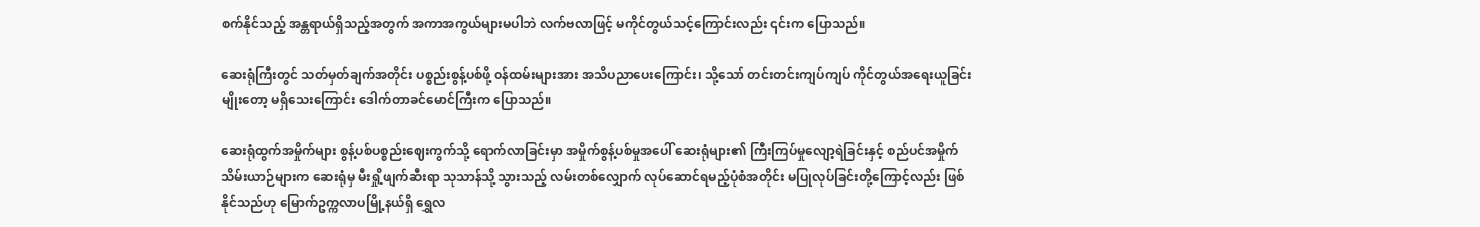စက်နိုင်သည့် အန္တရာယ်ရှိသည့်အတွက် အကာအကွယ်များမပါဘဲ လက်ဗလာဖြင့် မကိုင်တွယ်သင့်ကြောင်းလည်း ၎င်းက ပြောသည်။

ဆေးရုံကြီးတွင် သတ်မှတ်ချက်အတိုင်း ပစ္စည်းစွန့်ပစ်ဖို့ ဝန်ထမ်းများအား အသိပညာပေးကြောင်း၊ သို့သော် တင်းတင်းကျပ်ကျပ် ကိုင်တွယ်အရေးယူခြင်းမျိုးတော့ မရှိသေးကြောင်း ဒေါက်တာခင်မောင်ကြီးက ပြောသည်။

ဆေးရုံထွက်အမှိုက်များ စွန့်ပစ်ပစ္စည်း‌ဈေးကွက်သို့ ရောက်လာခြင်းမှာ အမှိုက်စွန့်ပစ်မှုအပေါ် ဆေးရုံများ၏ ကြီးကြပ်မှုလျော့ရဲခြင်းနှင့် စည်ပင်အမှိုက်သိမ်းယာဉ်များက ဆေးရုံမှ မီးရှို့ဖျက်ဆီးရာ သုသာန်သို့ သွားသည့် လမ်းတစ်လျှောက် လုပ်ဆောင်ရမည့်ပုံစံအတိုင်း မပြုလုပ်ခြင်းတို့ကြောင့်လည်း ဖြစ်နိုင်သည်ဟု မြောက်ဥက္ကလာပမြို့နယ်ရှိ ရွှေလ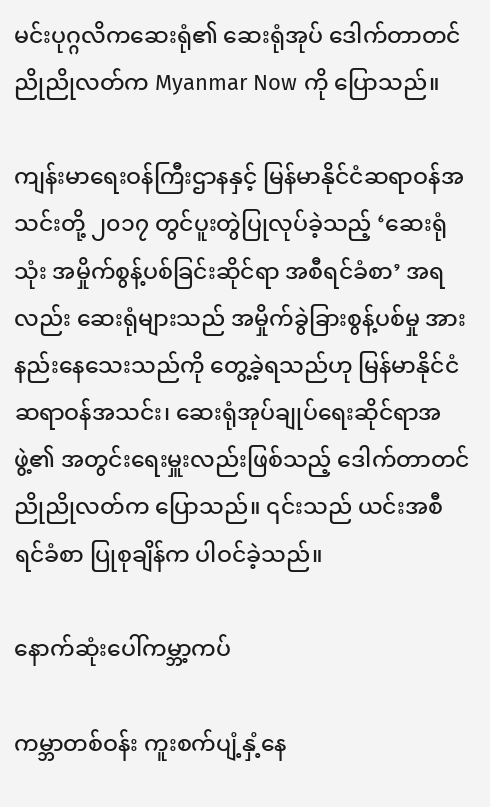မင်းပုဂ္ဂလိကဆေးရုံ၏ ဆေးရုံအုပ် ဒေါက်တာတင်ညိုညိုလတ်က Myanmar Now ကို ပြောသည်။

ကျန်းမာရေးဝန်ကြီးဌာနနှင့် မြန်မာနိုင်ငံဆရာဝန်အသင်းတို့ ၂၀၁၇ တွင်ပူးတွဲပြုလုပ်ခဲ့သည့် ‘ဆေးရုံသုံး အမှိုက်စွန့်ပစ်ခြင်းဆိုင်ရာ အစီရင်ခံစာ’ အရလည်း ဆေးရုံများသည် အမှိုက်ခွဲခြားစွန့်ပစ်မှု အားနည်းနေသေးသည်ကို တွေ့ခဲ့ရသည်ဟု မြန်မာနိုင်ငံဆရာဝန်အသင်း၊ ဆေးရုံအုပ်ချုပ်ရေးဆိုင်ရာအဖွဲ့၏ အတွင်းရေးမှူးလည်းဖြစ်သည့် ဒေါက်တာတင်ညိုညိုလတ်က ပြောသည်။ ၎င်းသည် ယင်းအစီရင်ခံစာ ပြုစုချိန်က ပါဝင်ခဲ့သည်။

နောက်ဆုံးပေါ်ကမ္ဘာ့ကပ်

ကမ္ဘာတစ်ဝန်း ကူးစက်ပျံ့နှံ့နေ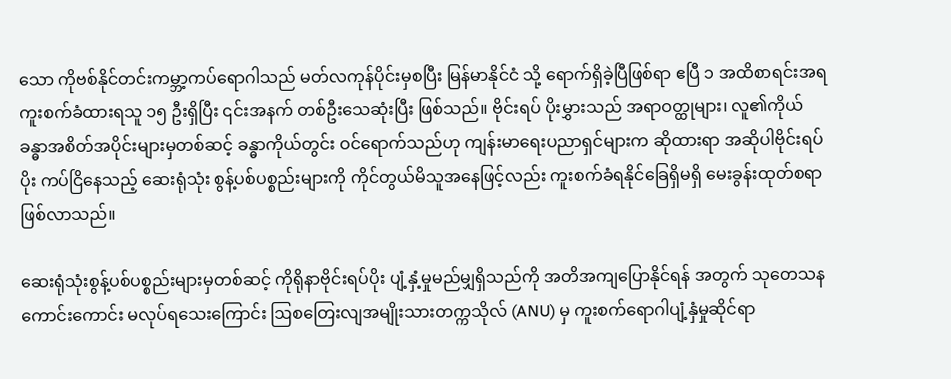သော ကိုဗစ်နိုင်တင်းကမ္ဘာ့ကပ်ရောဂါသည် မတ်လကုန်ပိုင်းမှစပြီး မြန်မာနိုင်ငံ သို့ ရောက်ရှိခဲ့ပြီဖြစ်ရာ ဧပြီ ၁ အထိစာရင်းအရ ကူးစက်ခံထားရသူ ၁၅ ဦးရှိပြီး ၎င်းအနက် တစ်ဦးသေဆုံးပြီး ဖြစ်သည်။ ဗိုင်းရပ် ပိုးမွှားသည် အရာဝတ္ထုများ၊ လူ၏ကိုယ်ခန္ဓာအစိတ်အပိုင်းများမှတစ်ဆင့် ခန္ဓာကိုယ်တွင်း ဝင်ရောက်သည်ဟု ကျန်းမာရေးပညာရှင်များက ဆိုထားရာ အဆိုပါဗိုင်းရပ်ပိုး ကပ်ငြိနေသည့် ဆေးရုံသုံး စွန့်ပစ်ပစ္စည်းများကို ကိုင်တွယ်မိသူအနေဖြင့်လည်း ကူးစက်ခံရနိုင်ခြေရှိမရှိ မေးခွန်းထုတ်စရာဖြစ်လာသည်။

ဆေးရုံသုံးစွန့်ပစ်ပစ္စည်းများမှတစ်ဆင့် ကိုရိုနာဗိုင်းရပ်ပိုး ပျံ့နှံ့မှုမည်မျှရှိသည်ကို အတိအကျပြောနိုင်ရန် အတွက် သုတေသနကောင်းကောင်း မလုပ်ရသေးကြောင်း ဩစတြေးလျအမျိုးသားတက္ကသိုလ် (ANU) မှ ကူးစက်ရောဂါပျံ့နှံမှုဆိုင်ရာ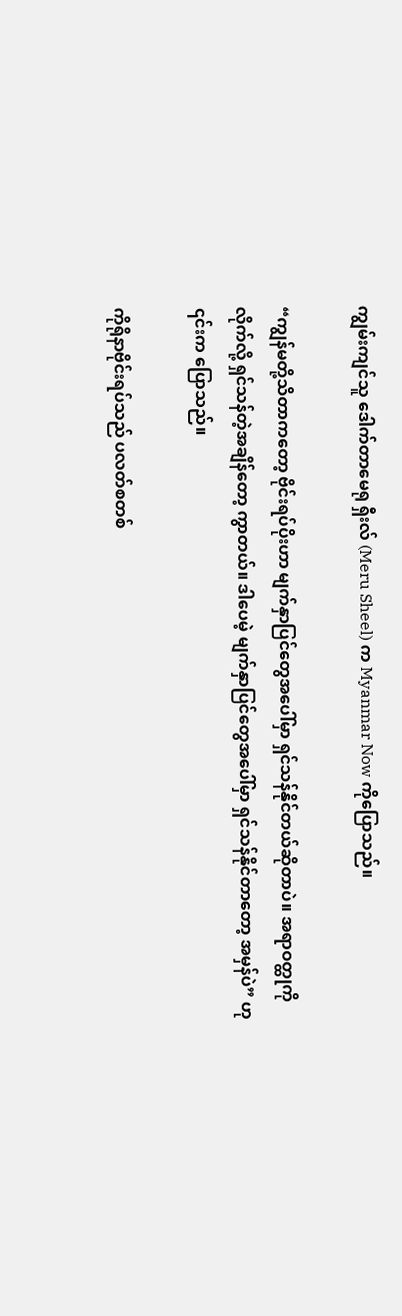ကျွမ်းကျင်သူ ဒေါက်တာမေရု ရှီးလ် (Meru Sheel) က Myanmar Now ကိုပြောသည်။

“ကျွန်မတို့သိတာကတော့ ဗိုင်းရပ်ပိုးဟာ မျက်နှာပြင်တွေအပေါ်မှာ ရှင်သန်နိုင်တယ်ဆိုတာပဲ။ အရာဝတ္ထုကို လိုက်လို့ ရှင်သန်တဲ့အချိန်တော့ ကွာတယ်။ ဒါပေမဲ့ မျက်နှာပြင်တွေအပေါ်မှာ ရှင်သန်နိုင်တာတော့ အမှန်ပဲ” ဟု ၎င်းက ပြောသည်။

ကိုရိုနာဗိုင်းရပ်သည် ပလတ်စတစ်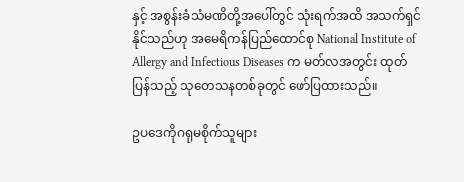နှင့် အစွန်းခံသံမဏိတို့အပေါ်တွင် သုံးရက်အထိ အသက်ရှင်နိုင်သည်ဟု အမေရိကန်ပြည်ထောင်စု National Institute of Allergy and Infectious Diseases က မတ်လအတွင်း ထုတ်ပြန်သည့် သုတေသနတစ်ခုတွင် ဖော်ပြထားသည်။

ဥပဒေကိုဂရုမစိုက်သူများ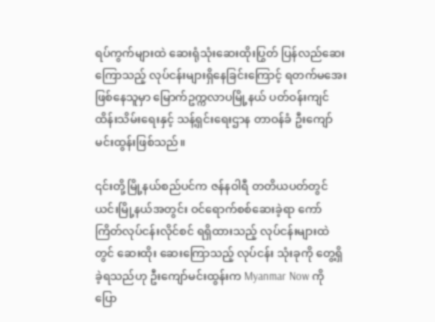ရပ်ကွက်များထဲ ဆေးရုံသုံးဆေးထိုးပြွတ် ပြန်လည်ဆေးကြောသည့် လုပ်ငန်းများရှိနေခြင်းကြောင့် ရတက်မအေးဖြစ်နေသူမှာ မြောက်ဥက္ကလာပမြို့နယ် ပတ်ဝန်းကျင်ထိန်းသိမ်းရေးနှင့် သန့်ရှင်းရေးဌာန တာဝန်ခံ ဦးကျော်မင်းထွန်းဖြစ်သည်။

၎င်းတို့မြို့နယ်စည်ပင်က ဇန်နဝါရီ တတိယပတ်တွင် ယင်းမြို့နယ်အတွင်း ဝင်ရောက်စစ်ဆေးခဲ့ရာ ကော်ကြိတ်လုပ်ငန်းလိုင်စင် ရရှိထားသည့် လုပ်ငန်းများထဲတွင် ဆေးထိုး ဆေးကြောသည့် လုပ်ငန်း သုံးခုကို တွေ့ရှိခဲ့ရသည်ဟု ဦးကျော်မင်းထွန်းက Myanmar Now ကို ပြော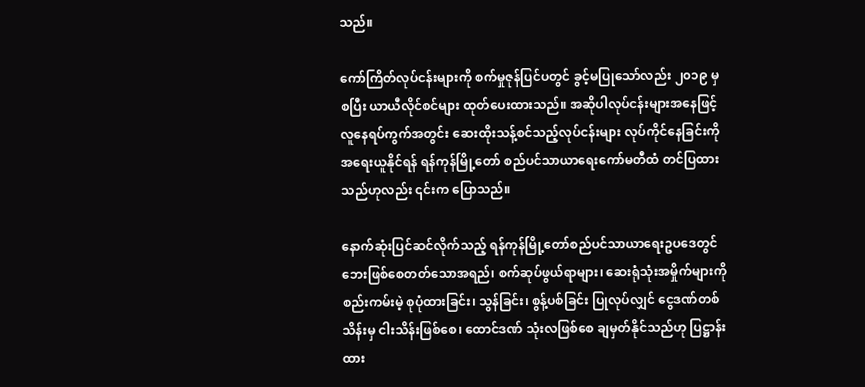သည်။

ကော်ကြိတ်လုပ်ငန်းများကို စက်မှုဇုန်ပြင်ပတွင် ခွင့်မပြုသော်လည်း ၂၀၁၉ မှစပြီး ယာယီလိုင်စင်များ ထုတ်ပေးထားသည်။ အဆိုပါလုပ်ငန်းများအနေဖြင့် လူနေရပ်ကွက်အတွင်း ဆေးထိုးသန့်စင်သည့်လုပ်ငန်းများ လုပ်ကိုင်နေခြင်းကို အရေးယူနိုင်ရန် ရန်ကုန်မြို့တော် စည်ပင်သာယာရေးကော်မတီထံ တင်ပြထားသည်ဟုလည်း ၎င်းက ပြောသည်။

နောက်ဆုံးပြင်ဆင်လိုက်သည့် ရန်ကုန်မြို့တော်စည်ပင်သာယာရေးဥပဒေတွင် ဘေးဖြစ်စေတတ်သောအရည်၊ စက်ဆုပ်ဖွယ်ရာများ၊ ဆေးရုံသုံးအမှိုက်များကို စည်းကမ်းမဲ့ စုပုံထားခြင်း၊ သွန်ခြင်း၊ စွန့်ပစ်ခြင်း ပြုလုပ်လျှင် ငွေဒဏ်တစ်သိန်းမှ ငါးသိန်းဖြစ်စေ၊ ထောင်ဒဏ် သုံးလဖြစ်စေ ချမှတ်နိုင်သည်ဟု ပြဋ္ဌာန်းထား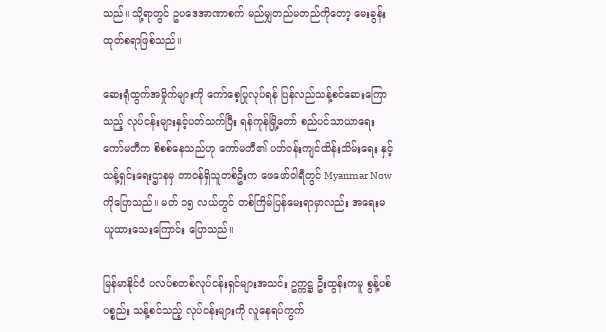သည်။ သို့ရာတွင် ဥပဒေအာဏာစက် မည်မျှတည်မတည်ကိုတော့ မေးခွန်းထုတ်စရာဖြစ်သည်။

ဆေးရုံထွက်အမှိုက်များကို ကော်စေ့ပြုလုပ်ရန် ပြန်လည်သန့်စင်ဆေးကြောသည့် လုပ်ငန်းများနှင့်ပတ်သက်ပြီး ရန်ကုန်မြို့တော် စည်ပင်သာယာရေးကော်မတီက စိစစ်နေသည်ဟု ကော်မတီ၏ ပတ်ဝန်းကျင်ထိန်းသိမ်းရေး နှင့် သန့်ရှင်းရေးဌာနမှ တာဝန်ရှိသူတစ်ဦးက ဖေဖော်ဝါရီတွင် Myanmar Now ကိုပြောသည်။ မတ် ၁၅ လယ်တွင် တစ်ကြိမ်ပြန်မေးရာမှာလည်း အရေးမယူထားသေးကြောင်း ပြောသည်။

မြန်မာနိုင်ငံ ပလပ်စတစ်လုပ်ငန်းရှင်များအသင်း ဥက္ကဋ္ဌ ဦးထွန်းကမူ စွန့်ပစ်ပစ္စည်း သန့်စင်သည့် လုပ်ငန်းများကို လူနေရပ်ကွက်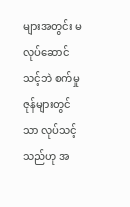များအတွင်း မလုပ်ဆောင်သင့်ဘဲ စက်မှုဇုန်များတွင်သာ လုပ်သင့်သည်ဟု အ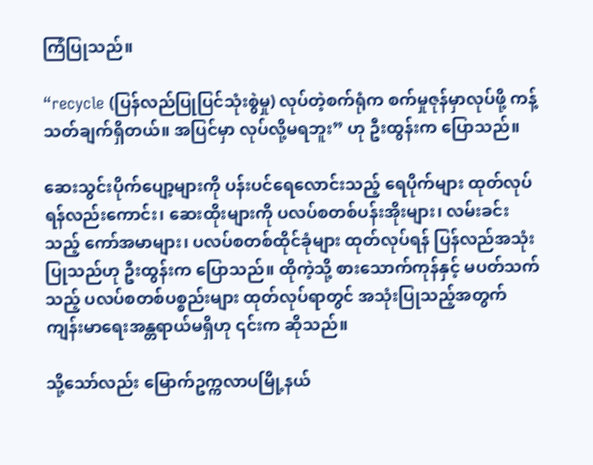ကြံပြုသည်။

“recycle (ပြန်လည်ပြုပြင်သုံးစွဲမှု) လုပ်တဲ့စက်ရုံက စက်မှုဇုန်မှာလုပ်ဖို့ ကန့်သတ်ချက်ရှိတယ်။ အပြင်မှာ လုပ်လို့မရဘူး” ဟု ဦးထွန်းက ပြောသည်။

ဆေးသွင်းပိုက်ပျော့များကို ပန်းပင်ရေလောင်းသည့် ရေပိုက်များ ထုတ်လုပ်ရန်လည်းကောင်း၊ ဆေးထိုးများကို ပလပ်စတစ်ပန်းအိုးများ၊ လမ်းခင်းသည့် ကော်အမာများ၊ ပလပ်စတစ်ထိုင်ခုံများ ထုတ်လုပ်ရန် ပြန်လည်အသုံးပြုသည်ဟု ဦးထွန်းက ပြောသည်။ ထိုကဲ့သို့ စားသောက်ကုန်နှင့် မပတ်သက်သည့် ပလပ်စတစ်ပစ္စည်းများ ထုတ်လုပ်ရာတွင် အသုံးပြုသည့်အတွက် ကျန်းမာရေးအန္တရာယ်မရှိဟု ၎င်းက ဆိုသည်။

သို့သော်လည်း မြောက်ဥက္ကလာပမြို့နယ်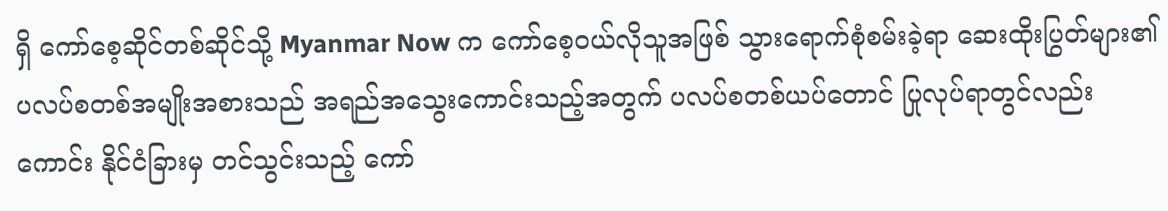ရှိ ကော်စေ့ဆိုင်တစ်ဆိုင်သို့ Myanmar Now က ကော်စေ့ဝယ်လိုသူအဖြစ် သွားရောက်စုံစမ်းခဲ့ရာ ဆေးထိုးပြွတ်များ၏ ပလပ်စတစ်အမျိုးအစားသည် အရည်အသွေးကောင်းသည့်အတွက် ပလပ်စတစ်ယပ်တောင် ပြုလုပ်ရာတွင်လည်းကောင်း နိုင်ငံခြားမှ တင်သွင်းသည့် ကော်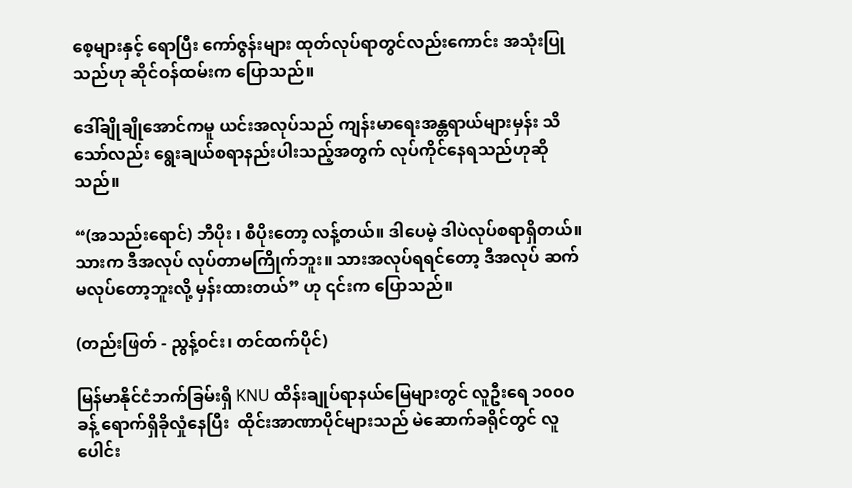စေ့များနှင့် ရောပြီး ကော်ဇွန်းများ ထုတ်လုပ်ရာတွင်လည်းကောင်း အသုံးပြုသည်ဟု ဆိုင်ဝန်ထမ်းက ပြောသည်။

ဒေါ်ချိုချိုအောင်ကမူ ယင်းအလုပ်သည် ကျန်းမာရေးအန္တရာယ်များမှန်း သိသော်လည်း ရွေးချယ်စရာနည်းပါးသည့်အတွက် လုပ်ကိုင်နေရသည်ဟုဆိုသည်။

“(အသည်းရောင်) ဘီပိုး ၊ စီပိုးတော့ လန့်တယ်။ ဒါပေမဲ့ ဒါပဲလုပ်စရာရှိတယ်။ သားက ဒီအလုပ် လုပ်တာမကြိုက်ဘူး။ သားအလုပ်ရရင်တော့ ဒီအလုပ် ဆက်မလုပ်တော့ဘူးလို့ မှန်းထားတယ်” ဟု ၎င်းက ပြောသည်။

(တည်းဖြတ် - ညွန့်ဝင်း၊ တင်ထက်ပိုင်)

မြန်မာနိုင်ငံဘက်ခြမ်းရှိ KNU ထိန်းချုပ်ရာနယ်မြေများတွင် လူဦးရေ ၁၀၀၀ ခန့် ရောက်ရှိခိုလှုံနေပြီး  ထိုင်းအာဏာပိုင်များသည် မဲဆောက်ခရိုင်တွင် လူပေါင်း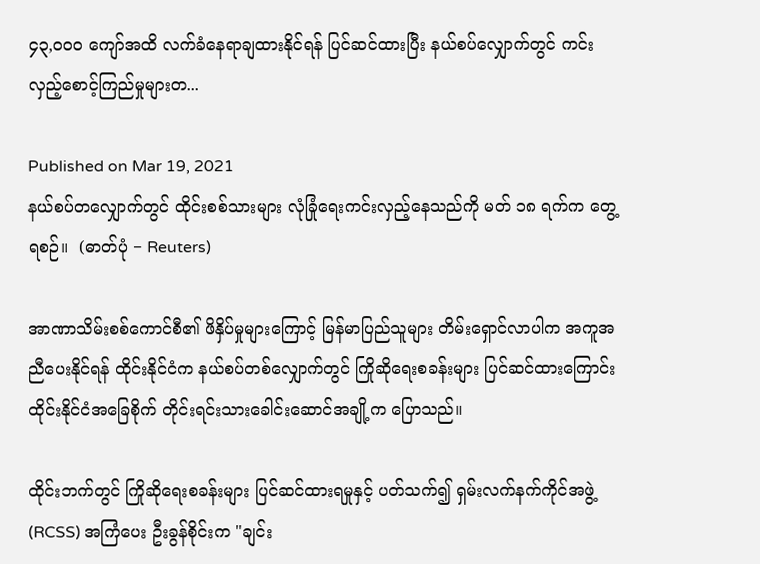၄၃,၀၀၀ ကျော်အထိ လက်ခံနေရာချထားနိုင်ရန် ပြင်ဆင်ထားပြီး နယ်စပ်လျှောက်တွင် ကင်းလှည့်စောင့်ကြည်မှုများတ...

Published on Mar 19, 2021
နယ်စပ်တလျှောက်တွင် ထိုင်းစစ်သားများ လုံခြုံရေးကင်းလှည့်နေသည်ကို မတ် ၁၈ ရက်က တွေ့ရစဉ်။  (ဓာတ်ပုံ − Reuters)

အာဏာသိမ်းစစ်ကောင်စီ၏ ဖိနှိပ်မှုများကြောင့် မြန်မာပြည်သူများ တိမ်းရှောင်လာပါက အကူအညီပေးနိုင်ရန် ထိုင်းနိုင်ငံက နယ်စပ်တစ်လျှောက်တွင် ကြိုဆိုရေးစခန်းများ ပြင်ဆင်ထားကြောင်း ထိုင်းနိုင်ငံအခြေစိုက် တိုင်းရင်းသားခေါင်းဆောင်အချို့က ပြောသည်။

ထိုင်းဘက်တွင် ကြိုဆိုရေးစခန်းများ ပြင်ဆင်ထားရမှုနှင့် ပတ်သက်၍ ရှမ်းလက်နက်ကိုင်အဖွဲ့ (RCSS) အကြံပေး ဦးခွန်စိုင်းက "ချင်း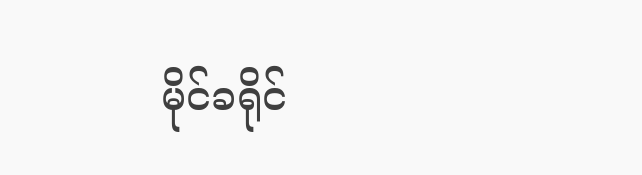မိုင်ခရိုင်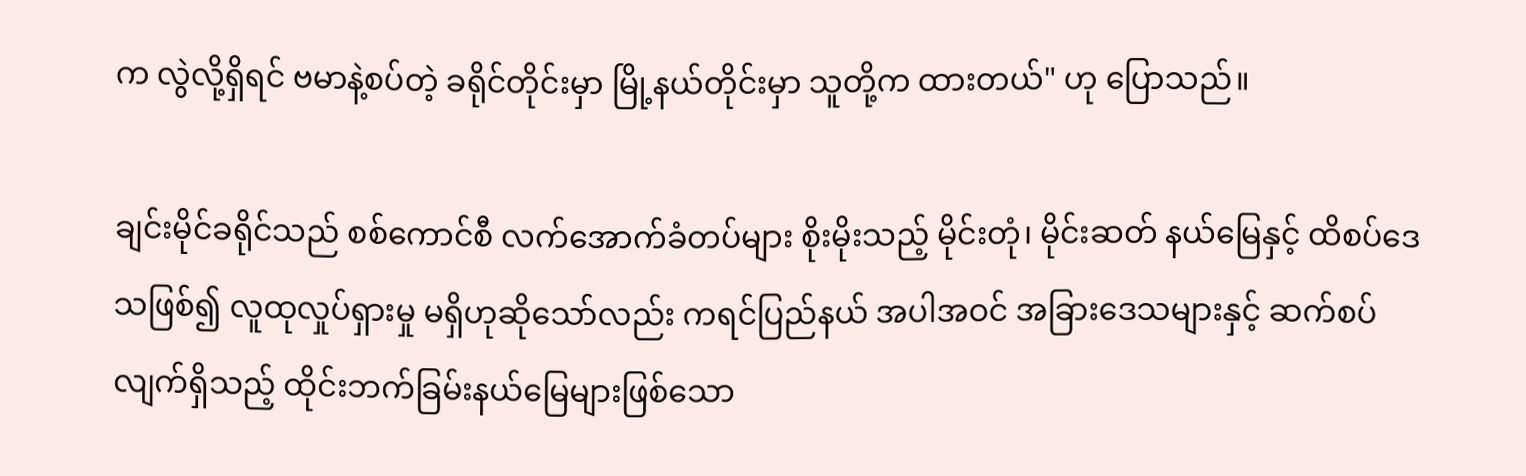က လွဲလို့ရှိရင် ဗမာနဲ့စပ်တဲ့ ခရိုင်တိုင်းမှာ မြို့နယ်တိုင်းမှာ သူတို့က ထားတယ်" ဟု ပြောသည်။

ချင်းမိုင်ခရိုင်သည် စစ်ကောင်စီ လက်အောက်ခံတပ်များ စိုးမိုးသည့် မိုင်းတုံ၊ မိုင်းဆတ် နယ်မြေနှင့် ထိစပ်ဒေသဖြစ်၍ လူထုလှုပ်ရှားမှု မရှိဟုဆိုသော်လည်း ကရင်ပြည်နယ် အပါအဝင် အခြားဒေသများနှင့် ဆက်စပ်လျက်ရှိသည့် ထိုင်းဘက်ခြမ်းနယ်မြေများဖြစ်သော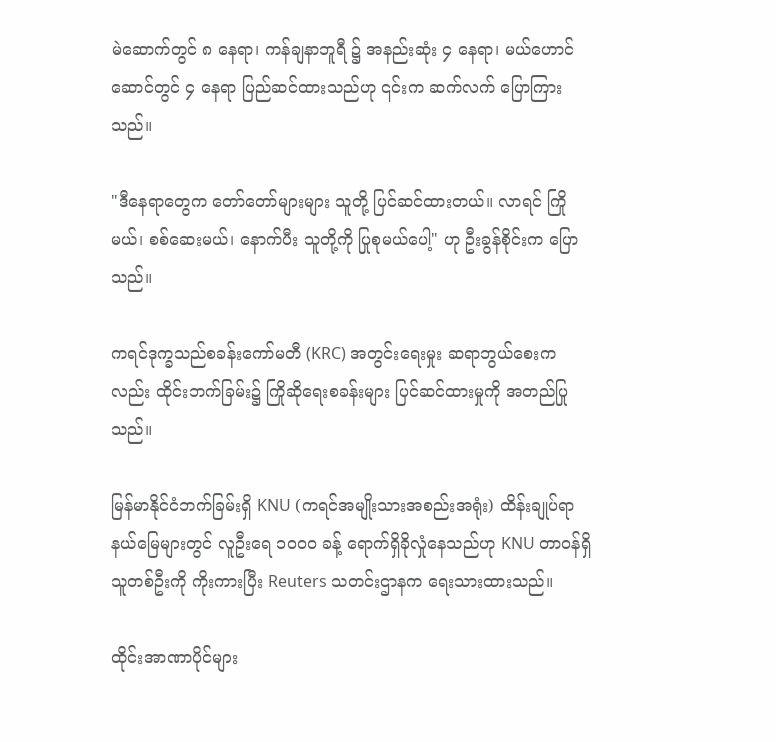မဲ‌ဆောက်တွင် ၈ နေရာ၊ ကန်ချနာဘူရီ ၌ အနည်းဆုံး ၄ နေရာ၊ မယ်ဟောင်ဆောင်တွင် ၄ နေရာ ပြည်ဆင်ထားသည်ဟု ၎င်းက ဆက်လက် ပြောကြားသည်။

"ဒီနေရာတွေက တော်တော်များများ သူတို့ ပြင်ဆင်ထားတယ်။ လာရင် ကြိုမယ်၊ စစ်ဆေးမယ်၊ နောက်ပီး သူတို့ကို ပြုစုမယ်ပေါ့" ဟု ဦးခွန်စိုင်းက ပြောသည်။

ကရင်ဒုက္ခသည်စခန်းကော်မတီ (KRC) အတွင်းရေးမှုး ဆရာဘွယ်စေးကလည်း ထိုင်းဘက်ခြမ်း၌ ကြိုဆိုရေးစခန်းများ ပြင်ဆင်ထားမှုကို အတည်ပြုသည်။

မြန်မာနိုင်ငံဘက်ခြမ်းရှိ KNU (ကရင်အမျိုးသားအစည်းအရုံး) ထိန်းချုပ်ရာ နယ်မြေများတွင် လူဦးရေ ၁၀၀၀ ခန့် ရောက်ရှိခိုလှုံနေသည်ဟု KNU တာဝန်ရှိသူတစ်ဦးကို ကိုးကားပြီး Reuters သတင်းဌာနက ရေးသားထားသည်။

ထိုင်းအာဏာပိုင်များ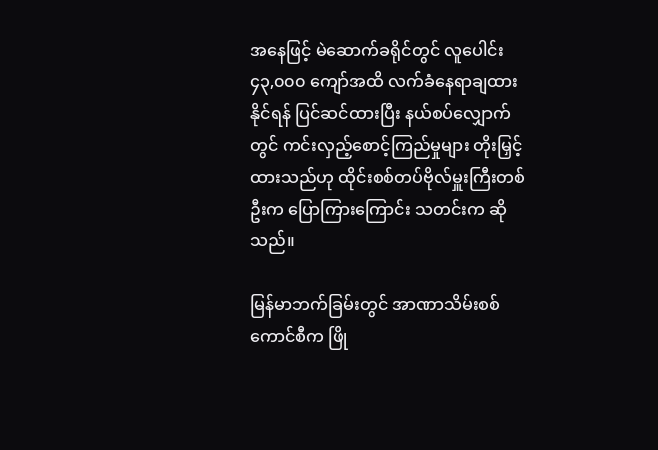အနေဖြင့် မဲဆောက်ခရိုင်တွင် လူပေါင်း ၄၃,၀၀၀ ကျော်အထိ လက်ခံနေရာချထား နိုင်ရန် ပြင်ဆင်ထားပြီး နယ်စပ်လျှောက်တွင် ကင်းလှည့်စောင့်ကြည်မှုများ တိုးမြှင့်ထားသည်ဟု ထိုင်းစစ်တပ်ဗိုလ်မှူးကြီးတစ်ဦးက ပြောကြားကြောင်း သတင်းက ဆိုသည်။

မြန်မာဘက်ခြမ်းတွင် အာဏာသိမ်းစစ်ကောင်စီက ဖြို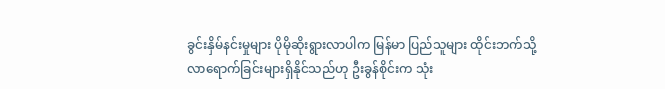ခွင်းနှိမ်နင်းမှုများ ပိုမိုဆိုးရွားလာပါက မြန်မာ ပြည်သူများ ထိုင်းဘက်သို့ လာရောက်ခြင်းများရှိနိုင်သည်ဟု ဦးခွန်စိုင်းက သုံး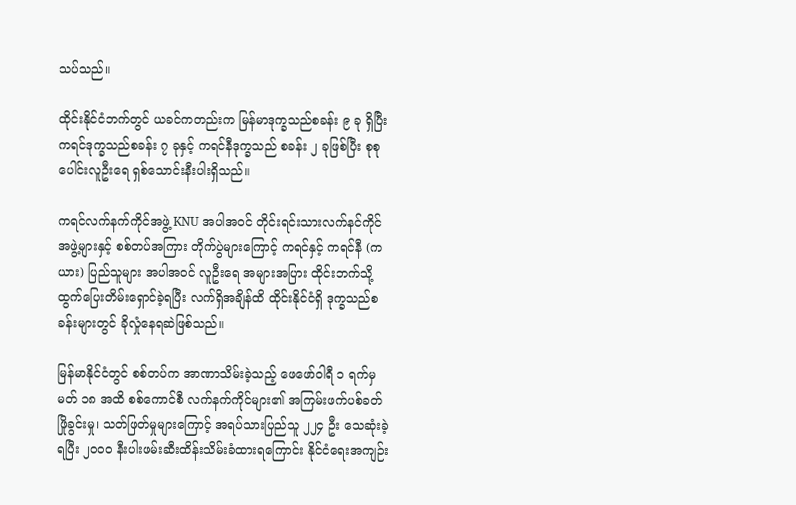သပ်သည်။

ထိုင်းနိုင်ငံဘက်တွင် ယခင်ကတည်းက မြန်မာဒုက္ခသည်စခန်း ၉ ခု ရှိပြီး ကရင်ဒုက္ခသည်စခန်း ၇ ခုနှင့် ကရင်နီဒုက္ခသည် စခန်း ၂ ခုဖြစ်ပြီး စုစုပေါင်းလူဦးရေ ရှစ်သောင်းနီးပါးရှိသည်။

ကရင်လက်နက်ကိုင်အဖွဲ့ KNU အပါအဝင် တိုင်းရင်းသားလက်နင်ကိုင် အဖွဲ့များနှင့် စစ်တပ်အကြား တိုက်ပွဲများကြောင့် ကရင်နှင့် ကရင်နီ (ကယား) ပြည်သူများ အပါအဝင် လူဦးရေ အများအပြား ထိုင်းဘက်သို့ ထွက်ပြေးတိမ်းရှောင်ခဲ့ရပြီး လက်ရှိအချိန်ထိ ထိုင်းနိုင်ငံရှိ ဒုက္ခသည်စခန်းများတွင် ခိုလှုံနေရဆဲဖြစ်သည်။

မြန်မာနိုင်ငံတွင် စစ်တပ်က အာဏာသိမ်းခဲ့သည့် ဖေဖော်ဝါရီ ၁ ရက်မှ မတ် ၁၈ အထိ စစ်ကောင်စီ လက်နက်ကိုင်များ၏ အကြမ်းဖက်ပစ်ခတ်ဖြိုခွင်းမှု၊ သတ်ဖြတ်မှုများကြောင့် အရပ်သားပြည်သူ ၂၂၄ ဦး သေဆုံးခဲ့ရပြီး ၂၀၀၀ နီးပါးဖမ်းဆီးထိန်းသိမ်းခံထားရကြောင်း နိုင်ငံရေးအကျဉ်း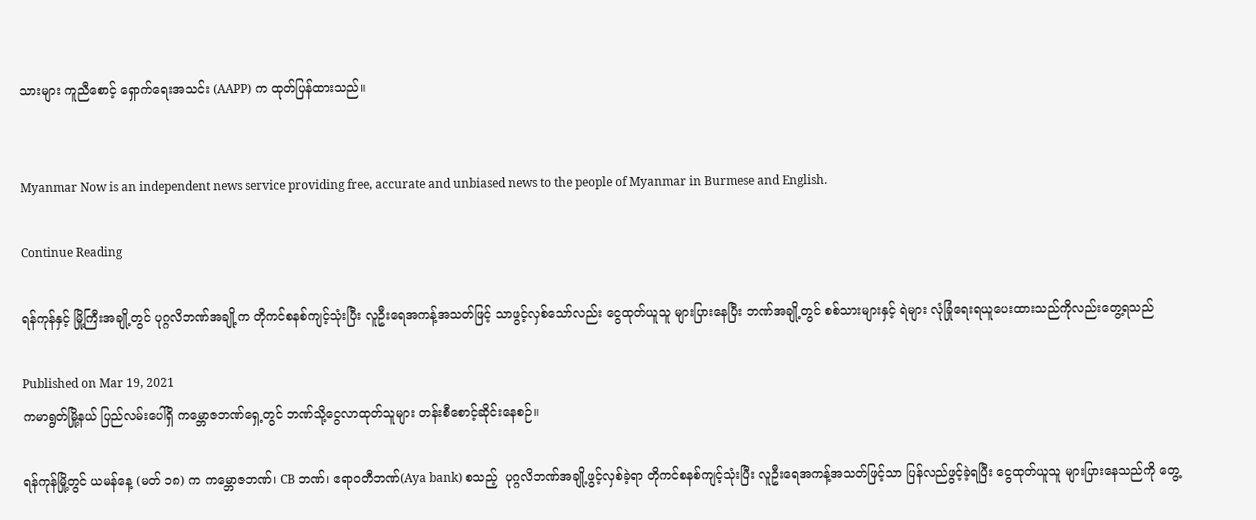သားများ ကူညီစောင့် ရှောက်ရေးအသင်း (AAPP) က ထုတ်ပြန်ထားသည်။


Myanmar Now is an independent news service providing free, accurate and unbiased news to the people of Myanmar in Burmese and English.

Continue Reading

ရန်ကုန်နှင့် မြို့ကြီးအချို့တွင် ပုဂ္ဂလိဘဏ်အချို့က တိုကင်စနစ်ကျင့်သုံးပြီး လူဦးရေအကန့်အသတ်ဖြင့် သာဖွင့်လှစ်သော်လည်း ငွေထုတ်ယူသူ များပြားနေပြီး ဘဏ်အချို့တွင် စစ်သားများနှင့် ရဲများ လုံခြုံရေးရယူပေးထားသည်ကိုလည်းတွေ့ရသည်

Published on Mar 19, 2021
ကမာရွတ်မြို့နယ် ပြည်လမ်းပေါ်ရှိ ကမ္ဘောဇဘဏ်ရှေ့တွင် ဘဏ်သို့ငွေလာထုတ်သူများ တန်းစီစောင့်ဆိုင်းနေစဉ်။

ရန်ကုန်မြို့တွင် ယမန်နေ့ (မတ် ၁၈) က ကမ္ဘောဇဘဏ်၊ CB ဘဏ်၊ ဧရာဝတီဘဏ်(Aya bank) စသည့်  ပုဂ္ဂလိဘဏ်အချို့ဖွင့်လှစ်ခဲ့ရာ တိုကင်စနစ်ကျင့်သုံးပြီး လူဦးရေအကန့်အသတ်ဖြင့်သာ ပြန်လည်ဖွင့်ခဲ့ရပြီး ငွေထုတ်ယူသူ များပြားနေသည်ကို တွေ့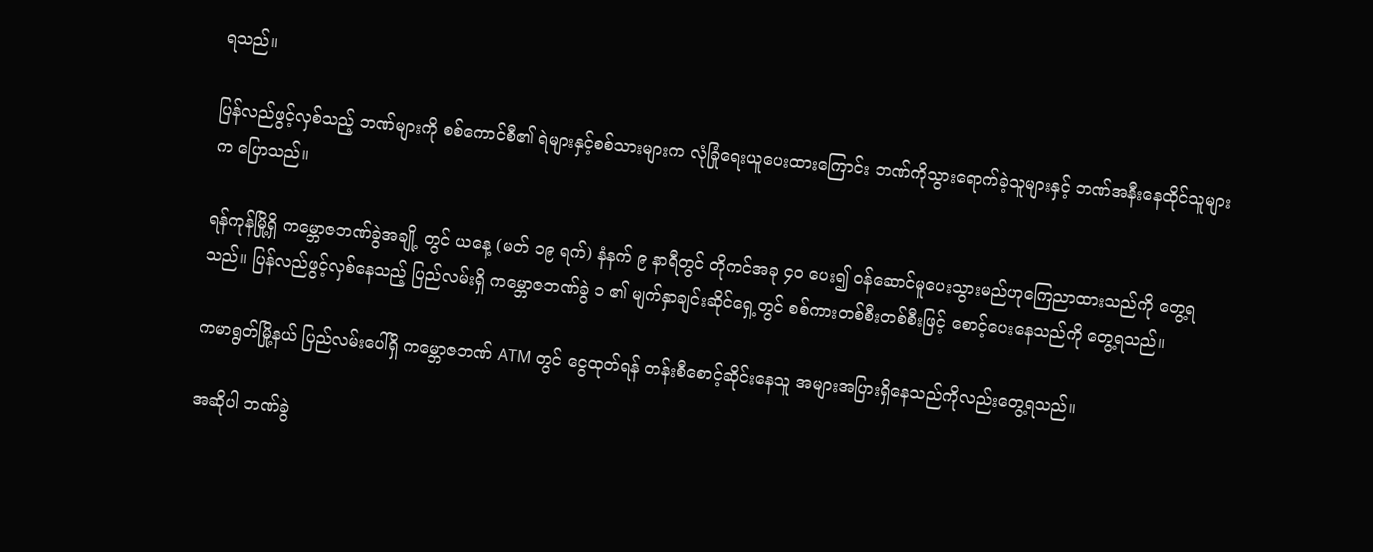ရသည်။

ပြန်လည်ဖွင့်လှစ်သည့် ဘဏ်များကို စစ်ကောင်စီ၏ ရဲများနှင့်စစ်သားများက လုံခြုံရေးယူပေးထားကြောင်း ဘဏ်ကိုသွားရောက်ခဲ့သူများနှင့် ဘဏ်အနီးနေထိုင်သူများက ပြောသည်။

ရန်ကုန်မြို့ရှိ ကမ္ဘောဇဘဏ်ခွဲအချို့ တွင် ယနေ့ (မတ် ၁၉ ရက်) နံနက် ၉ နာရီတွင် တိုကင်အခု ၄၀ ပေး၍ ဝန်ဆောင်မူပေးသွားမည်ဟုကြေညာထားသည်ကို တွေ့ရသည်။ ပြန်လည်ဖွင့်လှစ်နေသည့် ပြည်လမ်းရှိ ကမ္ဘောဇဘဏ်ခွဲ ၁ ၏ မျက်နှာချင်းဆိုင်ရှေ့တွင် စစ်ကားတစ်စီးတစ်စီးဖြင့် စောင့်ပေးနေသည်ကို တွေ့ရသည်။

ကမာရွတ်မြို့နယ် ပြည်လမ်းပေါ်ရှိ ကမ္ဘောဇဘဏ် ATM တွင် ငွေထုတ်ရန် တန်းစီစောင့်ဆိုင်းနေသူ အများအပြားရှိနေသည်ကိုလည်းတွေ့ရသည်။

အဆိုပါ ဘဏ်ခွဲ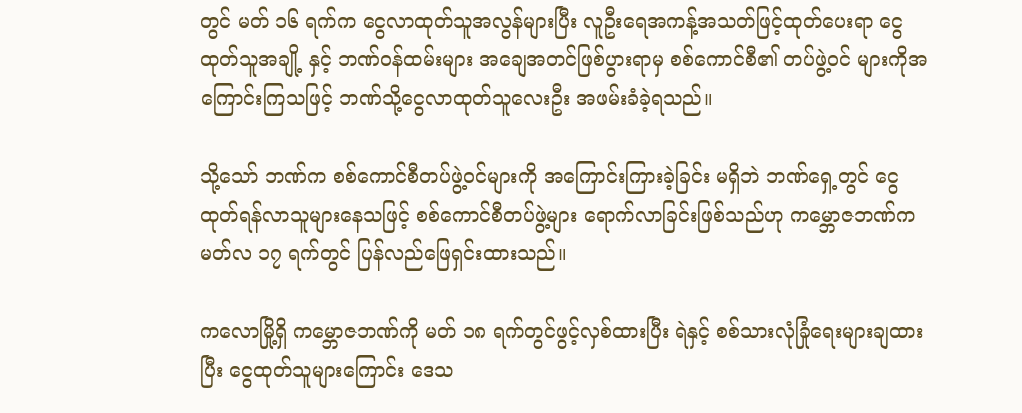တွင် မတ် ၁၆ ရက်က ငွေလာထုတ်သူအလွန်များပြီး လူဦးရေအကန့်အသတ်ဖြင့်ထုတ်ပေးရာ ငွေထုတ်သူအချို့ နှင့် ဘဏ်ဝန်ထမ်းများ အချေအတင်ဖြစ်ပွားရာမှ စစ်ကောင်စီ၏ တပ်ဖွဲ့ဝင် များကိုအကြောင်းကြသဖြင့် ဘဏ်သို့ငွေလာထုတ်သူလေးဦး အဖမ်းခံခဲ့ရသည်။

သို့သော် ဘဏ်က စစ်ကောင်စီတပ်ဖွဲ့ဝင်များကို အကြောင်းကြားခဲ့ခြင်း မရှိဘဲ ဘဏ်ရှေ့တွင် ငွေထုတ်ရန်လာသူများနေသဖြင့် စစ်ကောင်စီတပ်ဖွဲ့များ ရောက်လာခြင်းဖြစ်သည်ဟု ကမ္ဘောဇဘဏ်က မတ်လ ၁၇ ရက်တွင် ပြန်လည်ဖြေရှင်းထားသည်။

ကလောမြို့ရှိ ကမ္ဘောဇဘဏ်ကို မတ် ၁၈ ရက်တွင်ဖွင့်လှစ်ထားပြီး ရဲနှင့် စစ်သားလုံခြုံရေးများချထားပြီး ငွေထုတ်သူများကြောင်း ဒေသ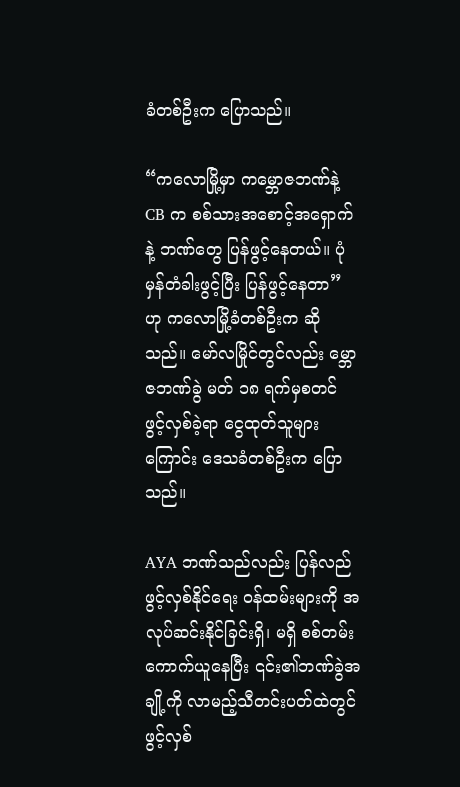ခံတစ်ဦးက ပြောသည်။

“ကလောမြို့မှာ ကမ္ဘောဇဘဏ်နဲ့ CB က စစ်သားအစောင့်အရှောက်နဲ့ ဘဏ်တွေ ပြန်ဖွင့်နေတယ်။ ပုံမှန်တံခါးဖွင့်ပြီး ပြန်ဖွင့်နေတာ” ဟု ကလောမြို့ခံတစ်ဦးက ဆိုသည်။ မော်လမြိုင်တွင်လည်း မ္ဘောဇဘဏ်ခွဲ မတ် ၁၈ ရက်မှစတင် ဖွင့်လှစ်ခဲ့ရာ ငွေထုတ်သူများကြောင်း ဒေသခံတစ်ဦးက ပြောသည်။

AYA ဘဏ်သည်လည်း ပြန်လည်ဖွင့်လှစ်နိုင်ရေး ဝန်ထမ်းများကို အလုပ်ဆင်းနိုင်ခြင်းရှိ၊ မရှိ စစ်တမ်းကောက်ယူနေပြီး ၎င်း၏ဘဏ်ခွဲအချို့ကို လာမည့်သီတင်းပတ်ထဲတွင် ဖွင့်လှစ်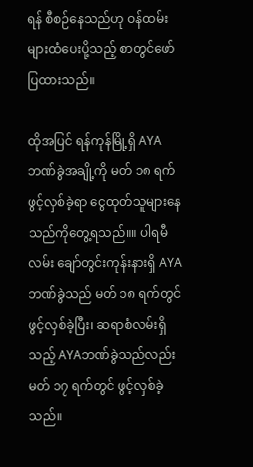ရန် စီစဉ်နေသည်ဟု ဝန်ထမ်းများထံပေးပို့သည့် စာတွင်ဖော်ပြထားသည်။

ထိုအပြင် ရန်ကုန်မြို့ရှိ AYA ဘဏ်ခွဲအချို့ကို မတ် ၁၈ ရက်ဖွင့်လှစ်ခဲ့ရာ ငွေထုတ်သူများနေသည်ကိုတွေ့ရသည်။။ ပါရမီလမ်း ချော်တွင်းကုန်းနားရှိ AYA ဘဏ်ခွဲသည် မတ် ၁၈ ရက်တွင် ဖွင့်လှစ်ခဲ့ပြီး၊ ဆရာစံလမ်းရှိသည့် AYAဘဏ်ခွဲသည်လည်း မတ် ၁၇ ရက်တွင် ဖွင့်လှစ်ခဲ့သည်။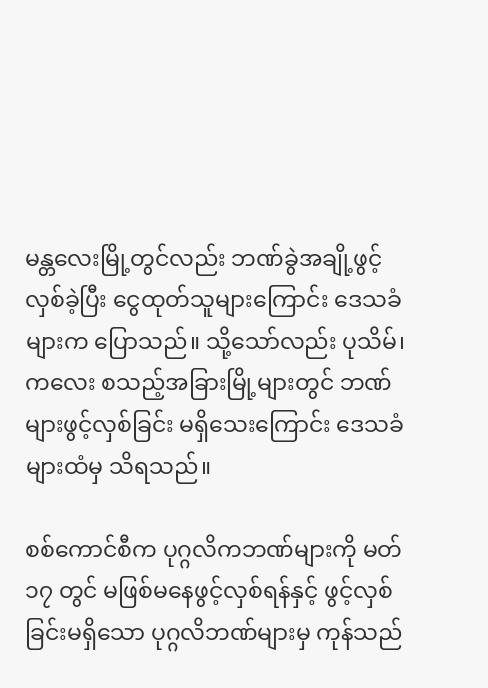မန္တလေးမြို့တွင်လည်း ဘဏ်ခွဲအချို့ဖွင့်လှစ်ခဲ့ပြီး ငွေထုတ်သူများကြောင်း ဒေသခံများက ပြောသည်။ သို့သော်လည်း ပုသိမ်၊ ကလေး စသည့်အခြားမြို့များတွင် ဘဏ်များဖွင့်လှစ်ခြင်း မရှိသေးကြောင်း ဒေသခံများထံမှ သိရသည်။

စစ်ကောင်စီက ပုဂ္ဂလိကဘဏ်များကို မတ် ၁၇ တွင် မဖြစ်မနေဖွင့်လှစ်ရန်နှင့် ဖွင့်လှစ်ခြင်းမရှိသော ပုဂ္ဂလိဘဏ်များမှ ကုန်သည်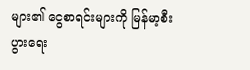များ၏ ငွေစာရင်းများကို မြန်မာ့စီးပွားရေး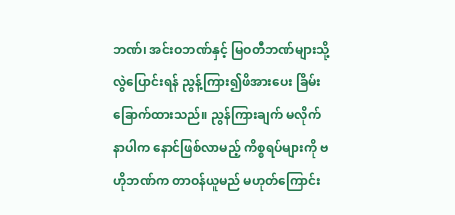ဘဏ်၊ အင်းဝဘဏ်နှင့် မြဝတီဘဏ်များသို့ လွဲပြောင်းရန် ညွန့်ကြား၍ဖိအားပေး ခြိမ်းခြောက်ထားသည်။ ညွန်ကြားချက် မလိုက်နာပါက နောင်ဖြစ်လာမည့် ကိစ္စရပ်များကို ဗဟိုဘဏ်က တာဝန်ယူမည် မဟုတ်ကြောင်း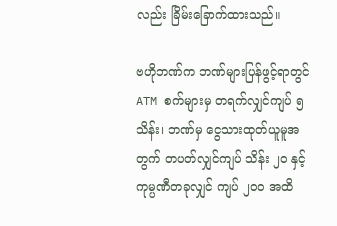လည်း ခြိမ်းခြောက်ထားသည်။

ဗဟိုဘဏ်က ဘဏ်များပြန်ဖွင့်ရာတွင် ATM စက်များမှ တရက်လျှင်ကျပ် ၅ သိန်း၊ ဘဏ်မှ ငွေသားထုတ်ယူမူအတွက် တပတ်လျှင်ကျပ် သိန်း ၂၀ နှင့် ကုမ္ပဏီတခုလျှင် ကျပ် ၂၀၀ အထိ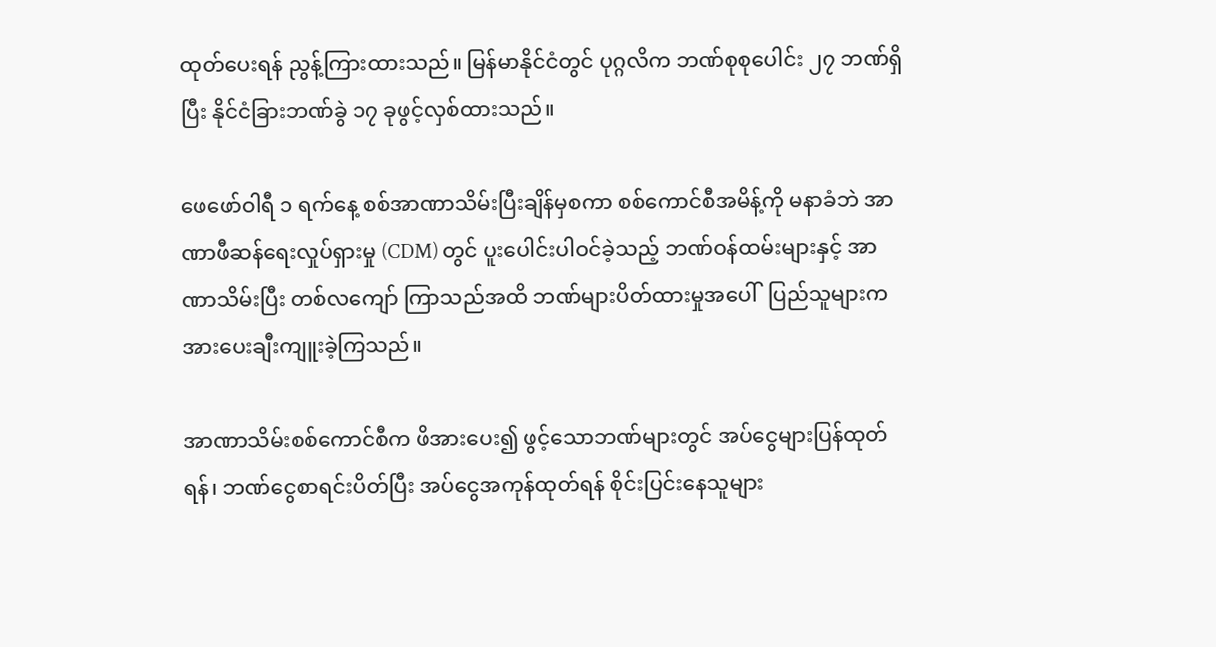ထုတ်ပေးရန် ညွန့်ကြားထားသည်။ မြန်မာနိုင်ငံတွင် ပုဂ္ဂလိက ဘဏ်စုစုပေါင်း ၂၇ ဘဏ်ရှိပြီး နိုင်ငံခြားဘဏ်ခွဲ ၁၇ ခုဖွင့်လှစ်ထားသည်။

ဖေဖော်ဝါရီ ၁ ရက်နေ့ စစ်အာဏာသိမ်းပြီးချိန်မှစကာ စစ်ကောင်စီအမိန့်ကို မနာခံဘဲ အာဏာဖီဆန်ရေးလှုပ်ရှားမှု (CDM) တွင် ပူးပေါင်းပါဝင်ခဲ့သည့် ဘဏ်ဝန်ထမ်းများနှင့် အာဏာသိမ်းပြီး တစ်လကျော် ကြာသည်အထိ ဘဏ်များပိတ်ထားမှုအပေါ်  ပြည်သူများက အားပေးချီးကျူးခဲ့ကြသည်။

အာဏာသိမ်းစစ်ကောင်စီက ဖိအားပေး၍ ဖွင့်သောဘဏ်များတွင် အပ်ငွေများပြန်ထုတ်ရန်၊ ဘဏ်ငွေစာရင်းပိတ်ပြီး အပ်ငွေအကုန်ထုတ်ရန် စိုင်းပြင်းနေသူများ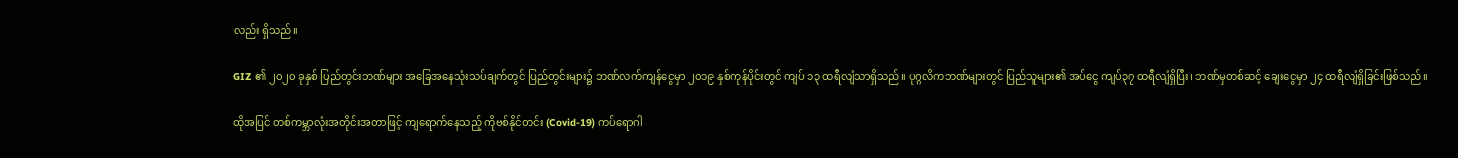လည်း ရှိသည်။

GIZ ၏ ၂၀၂၀ ခုနှစ် ပြည်တွင်းဘဏ်များ အခြေအနေသုံးသပ်ချက်တွင် ပြည်တွင်းများ၌ ဘဏ်လက်ကျန်ငွေမှာ ၂၀၁၉ နှစ်ကုန်ပိုင်းတွင် ကျပ် ၁၃ ထရီလျံသာရှိသည်။ ပုဂ္ဂလိကဘဏ်များတွင် ပြည်သူများ၏ အပ်ငွေ ကျပ်၃၇ ထရီလျံရှိပြီး၊ ဘဏ်မှတစ်ဆင့် ချေးငွေမှာ ၂၄ ထရီလျံရှိခြင်းဖြစ်သည်။

ထိုအပြင် တစ်ကမ္ဘာလုံးအတိုင်းအတာဖြင့် ကျရောက်နေသည့် ကိုဗစ်နိုင်တင်း (Covid-19) ကပ်ရောဂါ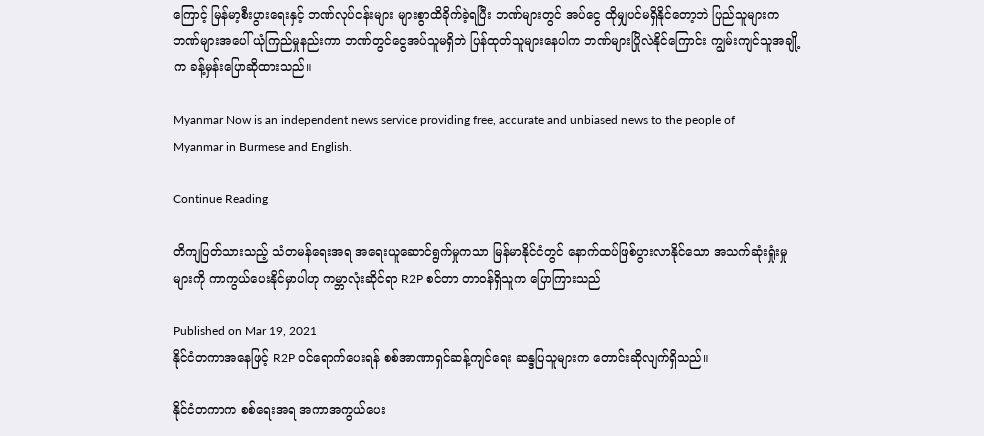ကြောင့် မြန်မာ့စီးပွားရေးနှင့် ဘဏ်လုပ်ငန်းများ များစွာထိခိုက်ခဲ့ရပြီး ဘဏ်များတွင် အပ်ငွေ ထိုမျှပင်မရှိနိုင်တော့ဘဲ ပြည်သူများက ဘဏ်များအပေါ် ယုံကြည်မှုနည်းကာ ဘဏ်တွင်ငွေအပ်သူမရှိဘဲ ပြန်ထုတ်သူများနေပါက ဘဏ်များပြိုလဲနိုင်ကြောင်း ကျွမ်းကျင်သူအချို့က ခန့်မှန်းပြောဆိုထားသည်။

Myanmar Now is an independent news service providing free, accurate and unbiased news to the people of Myanmar in Burmese and English.

Continue Reading

တိကျပြတ်သားသည့် သံတမန်ရေးအရ အရေးယူဆောင်ရွက်မှုကသာ မြန်မာနိုင်ငံတွင် နောက်ထပ်ဖြစ်ပွားလာနိုင်သော အသက်ဆုံးရှုံးမှုများကို ကာကွယ်ပေးနိုင်မှာပါဟု ကမ္ဘာလုံးဆိုင်ရာ R2P စင်တာ တာဝန်ရှိသူက ပြောကြားသည်

Published on Mar 19, 2021
နိုင်ငံတကာအနေဖြင့် R2P ဝင်ရောက်ပေးရန် စစ်အာဏာရှင်ဆန့်ကျင်ရေး ဆန္ဒပြသူများက တောင်းဆိုလျက်ရှိသည်။

နိုင်ငံတကာက စစ်ရေးအရ အကာအကွယ်ပေး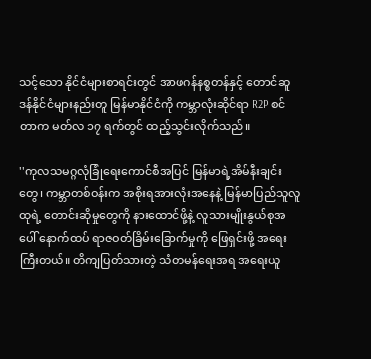သင့်သော နိုင်ငံများစာရင်းတွင် အာဖဂန်နစ္စတန်နှင့် တောင်ဆူဒန်နိုင်ငံများနည်းတူ မြန်မာနိုင်ငံကို ကမ္ဘာလုံးဆိုင်ရာ R2P စင်တာက မတ်လ ၁၇ ရက်တွင် ထည့်သွင်းလိုက်သည်။

''ကုလသမဂ္ဂလုံခြုံရေးကောင်စီအပြင် မြန်မာရဲ့အိမ်နီးချင်းတွေ၊ ကမ္ဘာတစ်ဝန်းက အစိုးရအားလုံးအနေနဲ့ မြန်မာပြည်သူလူထုရဲ့ တောင်းဆိုမှုတွေကို နားထောင်ဖို့နဲ့ လူသားမျိုးနွယ်စုအပေါ် နောက်ထပ် ရာဇဝတ်ခြိမ်းခြောက်မှုကို ဖြေရှင်းဖို့ အရေးကြီးတယ်။ တိကျပြတ်သားတဲ့ သံတမန်ရေးအရ အရေးယူ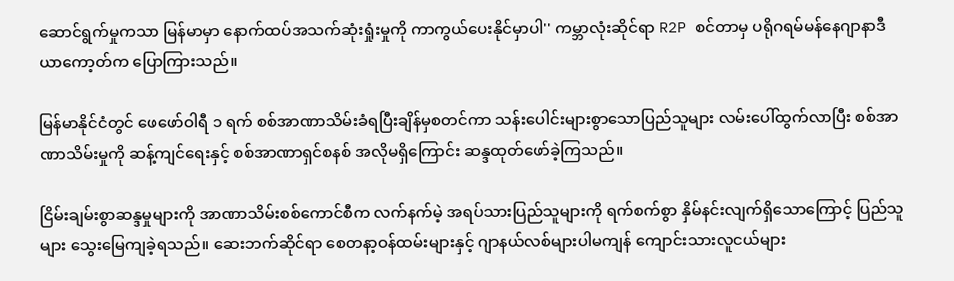ဆောင်ရွက်မှုကသာ မြန်မာမှာ နောက်ထပ်အသက်ဆုံးရှုံးမှုကို ကာကွယ်ပေးနိုင်မှာပါ'' ကမ္ဘာလုံးဆိုင်ရာ R2P စင်တာမှ ပရိုဂရမ်မန်နေဂျာနာဒီယာကော့တ်က ပြောကြားသည်။

မြန်မာနိုင်ငံတွင် ဖေဖော်ဝါရီ ၁ ရက် စစ်အာဏာသိမ်းခံရပြီးချိန်မှစတင်ကာ သန်းပေါင်းများစွာသောပြည်သူများ လမ်းပေါ်ထွက်လာပြီး စစ်အာဏာသိမ်းမှုကို ဆန့်ကျင်ရေးနှင့် စစ်အာဏာရှင်စနစ် အလိုမရှိကြောင်း ဆန္ဒထုတ်ဖော်ခဲ့ကြသည်။

ငြိမ်းချမ်းစွာဆန္ဒမှုများကို အာဏာသိမ်းစစ်ကောင်စီက လက်နက်မဲ့ အရပ်သားပြည်သူများကို ရက်စက်စွာ နှိမ်နင်းလျက်ရှိသောကြောင့် ပြည်သူများ သွေးမြေကျခဲ့ရသည်။ ဆေးဘက်ဆိုင်ရာ စေတနာ့ဝန်ထမ်းများနှင့် ဂျာနယ်လစ်များပါမကျန် ကျောင်းသားလူငယ်များ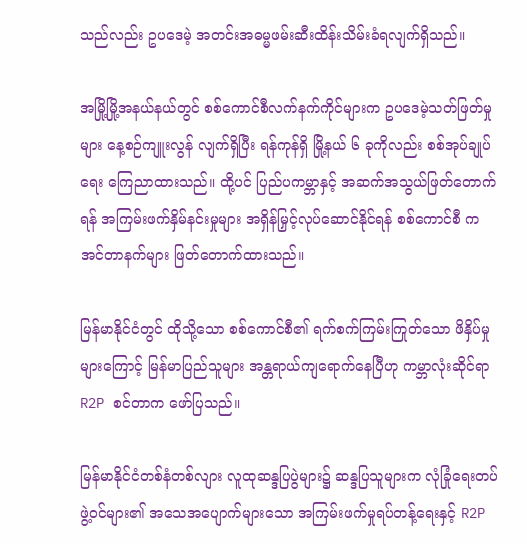သည်လည်း ဥပဒေမဲ့ အတင်းအဓမ္မဖမ်းဆီးထိန်းသိမ်းခံရလျက်ရှိသည်။

အမြို့မြို့အနယ်နယ်တွင် စစ်ကောင်စီလက်နက်ကိုင်များက ဥပဒေမဲ့သတ်ဖြတ်မှုများ နေ့စဉ်ကျူးလွန် လျက်ရှိပြီး ရန်ကုန်ရှိ မြို့နယ် ၆ ခုကိုလည်း စစ်အုပ်ချုပ်ရေး ကြေညာထားသည်။ ထို့ပင် ပြည်ပကမ္ဘာနှင့် အဆက်အသွယ်ဖြတ်တောက်ရန် အကြမ်းဖက်နှိမ်နင်းမှုများ အရှိန်မြှင့်လုပ်ဆောင်နိုင်ရန် စစ်ကောင်စီ က အင်တာနက်များ ဖြတ်တောက်ထားသည်။

မြန်မာနိုင်ငံတွင် ထိုသို့သော စစ်ကောင်စီ၏ ရက်စက်ကြမ်းကြုတ်သော ဖိနှိပ်မှုများကြောင့် မြန်မာပြည်သူများ အန္တရာယ်ကျရောက်နေပြီဟု ကမ္ဘာလုံးဆိုင်ရာ R2P စင်တာက ဖော်ပြသည်။

မြန်မာနိုင်ငံတစ်နံတစ်လျား လူထုဆန္ဒပြပွဲများ၌ ဆန္ဒပြသူများက လုံခြုံရေးတပ်ဖွဲ့ဝင်များ၏ အသေအပျောက်များသော အကြမ်းဖက်မှုရပ်တန့်ရေးနှင့် R2P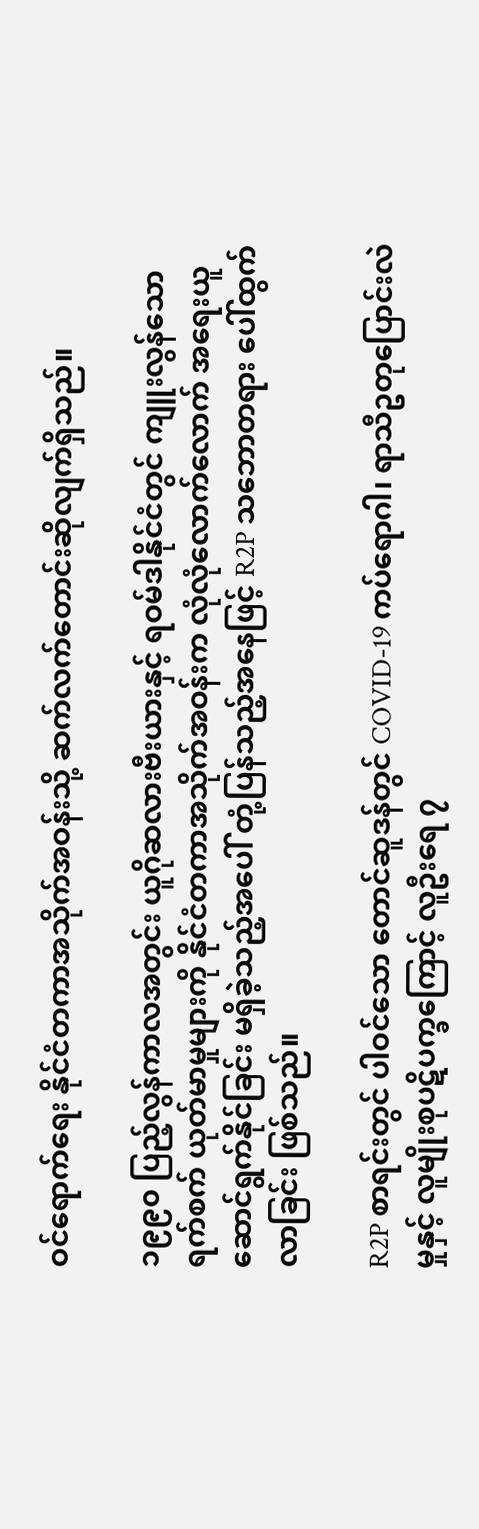ဝင်ရောက်ရေး နိုင်ငံတကာအသိုက်အဝန်းသို့ ဆက်လက်တောင်းဆိုလျက်ရှိသည်။

၁၉၉၀ ပြည့်လွန်ကာလအတွင်း ယူဂိုဆလားဗီးယားနှင့် ရဝမ်ဒါနိုင်ငံတွင် ကျူးလွန်သော ရက်စက် ယုတ်မာမှုများကို နိုင်ငံတကာအသိုက်အဝန်းက လုံလုံလောက်လောက် အရေးယူ ဆောင်ရွက်နိုင်ခြင်း မရှိခဲ့သည့်အပေါ် တုံ့ပြန်သည့်အနေဖြင့် R2P သဘောတရား ပေါ်ထွက်လာခြင်း ဖြစ်သည်။

R2P စာရင်းတွင် ပါဝင်သော တောင်ဆူဒန်တွင် COVID-19 ကပ်ရောဂါ၊ ရာသီဥတုပြောင်းလဲမှုနှင့် လူမျိုးစုပဋိပက္ခကြောင့် လူဦးရေ ၇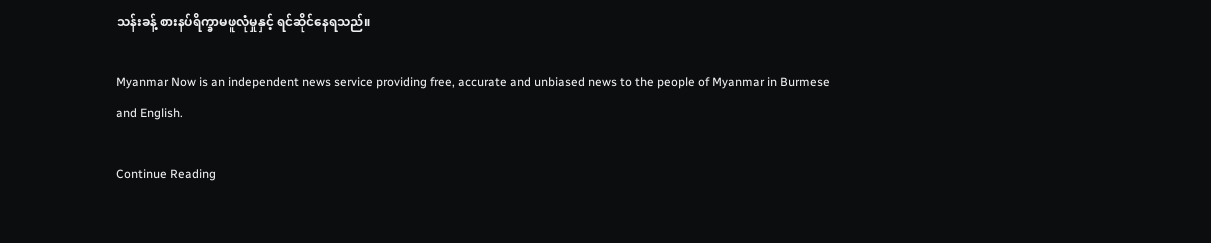သန်းခန့် စားနပ်ရိက္ခာမဖူလုံမှုနှင့် ရင်ဆိုင်နေရသည်။

Myanmar Now is an independent news service providing free, accurate and unbiased news to the people of Myanmar in Burmese and English.

Continue Reading